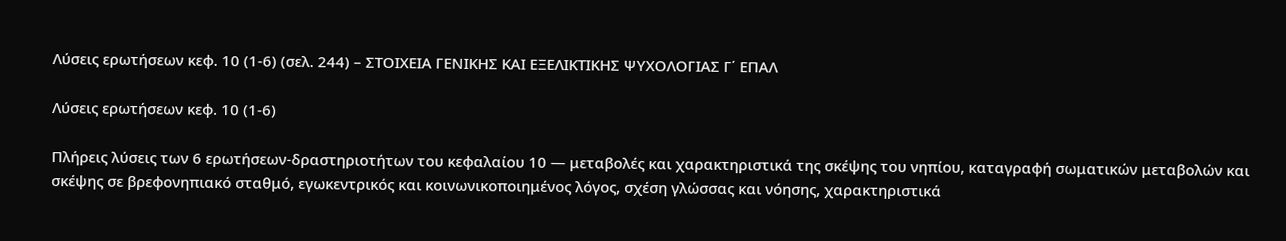Λύσεις ερωτήσεων κεφ. 10 (1-6) (σελ. 244) – ΣΤΟΙΧΕΙΑ ΓΕΝΙΚΗΣ ΚΑΙ ΕΞΕΛΙΚΤΙΚΗΣ ΨΥΧΟΛΟΓΙΑΣ Γ΄ ΕΠΑΛ

Λύσεις ερωτήσεων κεφ. 10 (1-6)

Πλήρεις λύσεις των 6 ερωτήσεων-δραστηριοτήτων του κεφαλαίου 10 — μεταβολές και χαρακτηριστικά της σκέψης του νηπίου, καταγραφή σωματικών μεταβολών και σκέψης σε βρεφονηπιακό σταθμό, εγωκεντρικός και κοινωνικοποιημένος λόγος, σχέση γλώσσας και νόησης, χαρακτηριστικά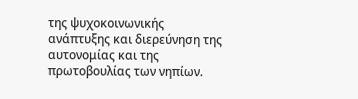της ψυχοκοινωνικής ανάπτυξης και διερεύνηση της αυτονομίας και της πρωτοβουλίας των νηπίων.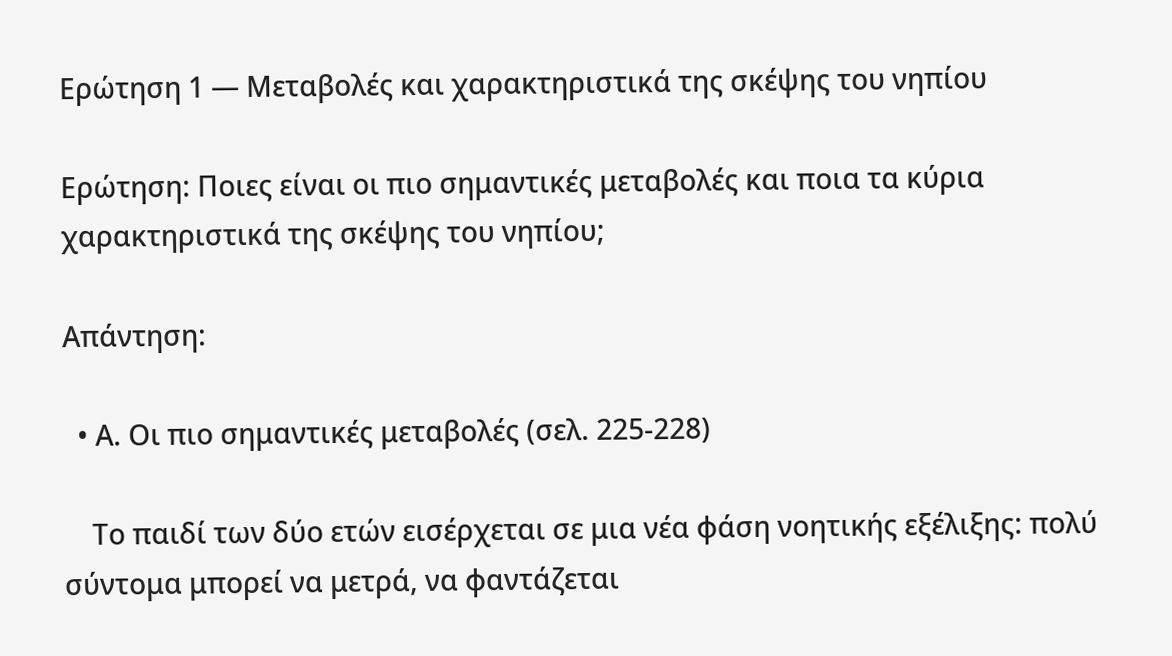Ερώτηση 1 — Μεταβολές και χαρακτηριστικά της σκέψης του νηπίου

Ερώτηση: Ποιες είναι οι πιο σημαντικές μεταβολές και ποια τα κύρια χαρακτηριστικά της σκέψης του νηπίου;

Απάντηση:

  • Α. Οι πιο σημαντικές μεταβολές (σελ. 225-228)

    Το παιδί των δύο ετών εισέρχεται σε μια νέα φάση νοητικής εξέλιξης: πολύ σύντομα μπορεί να μετρά, να φαντάζεται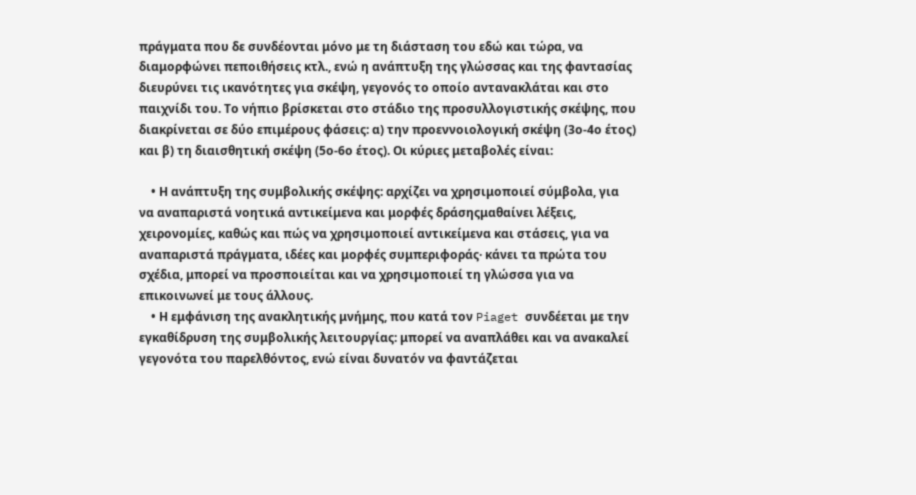πράγματα που δε συνδέονται μόνο με τη διάσταση του εδώ και τώρα, να διαμορφώνει πεποιθήσεις κτλ., ενώ η ανάπτυξη της γλώσσας και της φαντασίας διευρύνει τις ικανότητες για σκέψη, γεγονός το οποίο αντανακλάται και στο παιχνίδι του. Το νήπιο βρίσκεται στο στάδιο της προσυλλογιστικής σκέψης, που διακρίνεται σε δύο επιμέρους φάσεις: α) την προεννοιολογική σκέψη (3ο-4ο έτος) και β) τη διαισθητική σκέψη (5ο-6ο έτος). Οι κύριες μεταβολές είναι:

    • Η ανάπτυξη της συμβολικής σκέψης: αρχίζει να χρησιμοποιεί σύμβολα, για να αναπαριστά νοητικά αντικείμενα και μορφές δράσηςμαθαίνει λέξεις, χειρονομίες, καθώς και πώς να χρησιμοποιεί αντικείμενα και στάσεις, για να αναπαριστά πράγματα, ιδέες και μορφές συμπεριφοράς· κάνει τα πρώτα του σχέδια, μπορεί να προσποιείται και να χρησιμοποιεί τη γλώσσα για να επικοινωνεί με τους άλλους.
    • Η εμφάνιση της ανακλητικής μνήμης, που κατά τον Piaget συνδέεται με την εγκαθίδρυση της συμβολικής λειτουργίας: μπορεί να αναπλάθει και να ανακαλεί γεγονότα του παρελθόντος, ενώ είναι δυνατόν να φαντάζεται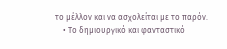το μέλλον και να ασχολείται με το παρόν.
    • Το δημιουργικό και φανταστικό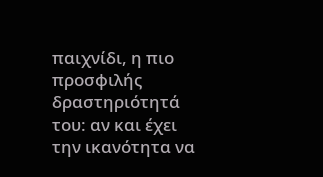παιχνίδι, η πιο προσφιλής δραστηριότητά του: αν και έχει την ικανότητα να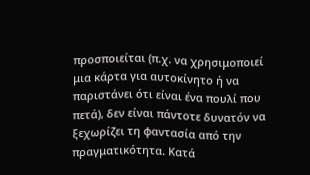προσποιείται (π.χ. να χρησιμοποιεί μια κάρτα για αυτοκίνητο ή να παριστάνει ότι είναι ένα πουλί που πετά), δεν είναι πάντοτε δυνατόν να ξεχωρίζει τη φαντασία από την πραγματικότητα. Κατά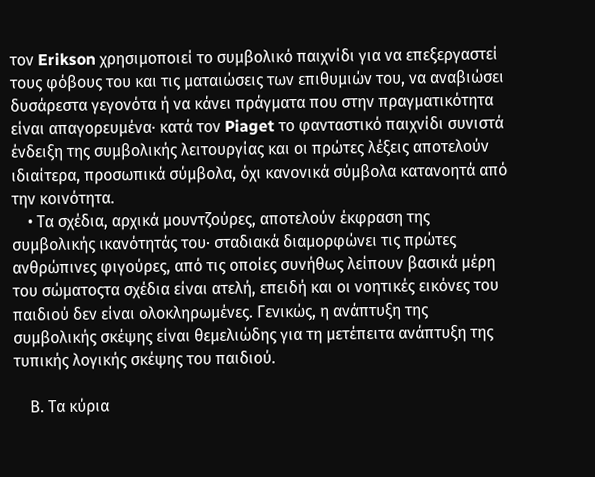τον Erikson χρησιμοποιεί το συμβολικό παιχνίδι για να επεξεργαστεί τους φόβους του και τις ματαιώσεις των επιθυμιών του, να αναβιώσει δυσάρεστα γεγονότα ή να κάνει πράγματα που στην πραγματικότητα είναι απαγορευμένα· κατά τον Piaget το φανταστικό παιχνίδι συνιστά ένδειξη της συμβολικής λειτουργίας και οι πρώτες λέξεις αποτελούν ιδιαίτερα, προσωπικά σύμβολα, όχι κανονικά σύμβολα κατανοητά από την κοινότητα.
    • Τα σχέδια, αρχικά μουντζούρες, αποτελούν έκφραση της συμβολικής ικανότητάς του· σταδιακά διαμορφώνει τις πρώτες ανθρώπινες φιγούρες, από τις οποίες συνήθως λείπουν βασικά μέρη του σώματοςτα σχέδια είναι ατελή, επειδή και οι νοητικές εικόνες του παιδιού δεν είναι ολοκληρωμένες. Γενικώς, η ανάπτυξη της συμβολικής σκέψης είναι θεμελιώδης για τη μετέπειτα ανάπτυξη της τυπικής λογικής σκέψης του παιδιού.

    Β. Τα κύρια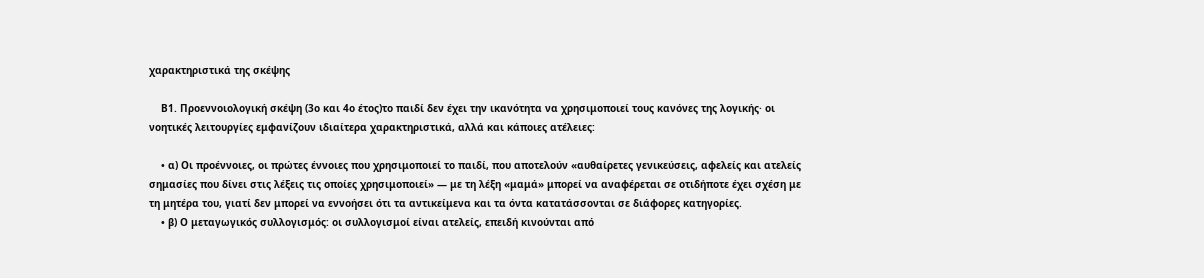χαρακτηριστικά της σκέψης

    Β1. Προεννοιολογική σκέψη (3ο και 4ο έτος)το παιδί δεν έχει την ικανότητα να χρησιμοποιεί τους κανόνες της λογικής· οι νοητικές λειτουργίες εμφανίζουν ιδιαίτερα χαρακτηριστικά, αλλά και κάποιες ατέλειες:

    • α) Οι προέννοιες, οι πρώτες έννοιες που χρησιμοποιεί το παιδί, που αποτελούν «αυθαίρετες γενικεύσεις, αφελείς και ατελείς σημασίες που δίνει στις λέξεις τις οποίες χρησιμοποιεί» — με τη λέξη «μαμά» μπορεί να αναφέρεται σε οτιδήποτε έχει σχέση με τη μητέρα του, γιατί δεν μπορεί να εννοήσει ότι τα αντικείμενα και τα όντα κατατάσσονται σε διάφορες κατηγορίες.
    • β) Ο μεταγωγικός συλλογισμός: οι συλλογισμοί είναι ατελείς, επειδή κινούνται από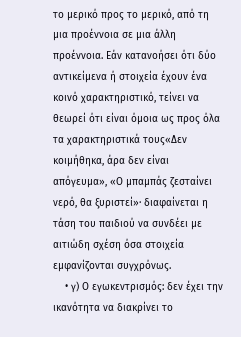το μερικό προς το μερικό, από τη μια προέννοια σε μια άλλη προέννοια. Εάν κατανοήσει ότι δύο αντικείμενα ή στοιχεία έχουν ένα κοινό χαρακτηριστικό, τείνει να θεωρεί ότι είναι όμοια ως προς όλα τα χαρακτηριστικά τους«Δεν κοιμήθηκα, άρα δεν είναι απόγευμα», «Ο μπαμπάς ζεσταίνει νερό, θα ξυριστεί»· διαφαίνεται η τάση του παιδιού να συνδέει με αιτιώδη σχέση όσα στοιχεία εμφανίζονται συγχρόνως.
    • γ) Ο εγωκεντρισμός: δεν έχει την ικανότητα να διακρίνει το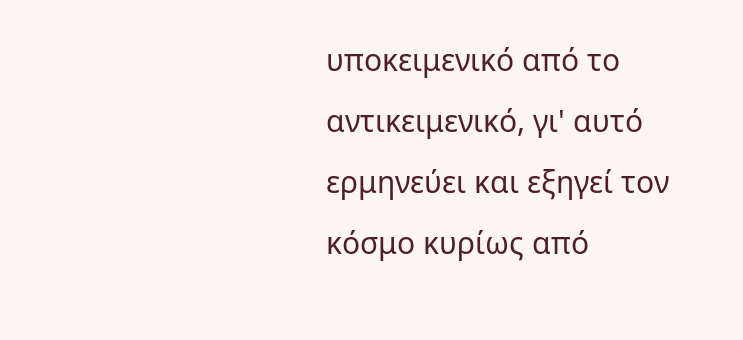υποκειμενικό από το αντικειμενικό, γι' αυτό ερμηνεύει και εξηγεί τον κόσμο κυρίως από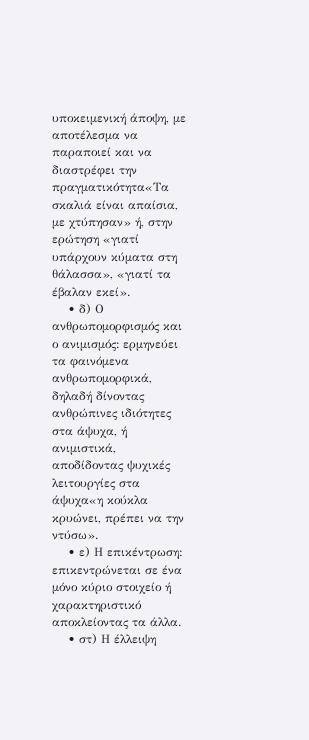υποκειμενική άποψη, με αποτέλεσμα να παραποιεί και να διαστρέφει την πραγματικότητα«Τα σκαλιά είναι απαίσια, με χτύπησαν» ή, στην ερώτηση «γιατί υπάρχουν κύματα στη θάλασσα», «γιατί τα έβαλαν εκεί».
    • δ) Ο ανθρωπομορφισμός και ο ανιμισμός: ερμηνεύει τα φαινόμενα ανθρωπομορφικά, δηλαδή δίνοντας ανθρώπινες ιδιότητες στα άψυχα, ή ανιμιστικά, αποδίδοντας ψυχικές λειτουργίες στα άψυχα«η κούκλα κρυώνει, πρέπει να την ντύσω».
    • ε) Η επικέντρωση: επικεντρώνεται σε ένα μόνο κύριο στοιχείο ή χαρακτηριστικό αποκλείοντας τα άλλα.
    • στ) Η έλλειψη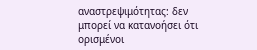αναστρεψιμότητας: δεν μπορεί να κατανοήσει ότι ορισμένοι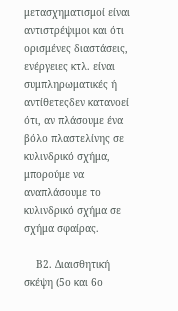μετασχηματισμοί είναι αντιστρέψιμοι και ότι ορισμένες διαστάσεις, ενέργειες κτλ. είναι συμπληρωματικές ή αντίθετεςδεν κατανοεί ότι, αν πλάσουμε ένα βόλο πλαστελίνης σε κυλινδρικό σχήμα, μπορούμε να αναπλάσουμε το κυλινδρικό σχήμα σε σχήμα σφαίρας.

    Β2. Διαισθητική σκέψη (5ο και 6ο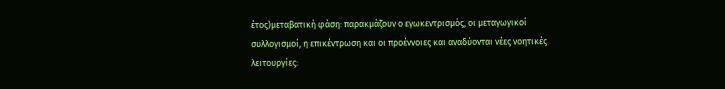έτος)μεταβατική φάση: παρακμάζουν ο εγωκεντρισμός, οι μεταγωγικοί συλλογισμοί, η επικέντρωση και οι προέννοιες και αναδύονται νέες νοητικές λειτουργίες: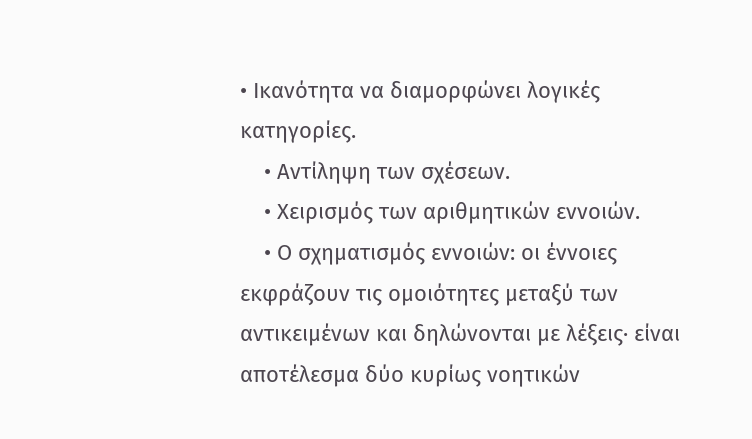• Ικανότητα να διαμορφώνει λογικές κατηγορίες.
    • Αντίληψη των σχέσεων.
    • Χειρισμός των αριθμητικών εννοιών.
    • Ο σχηματισμός εννοιών: οι έννοιες εκφράζουν τις ομοιότητες μεταξύ των αντικειμένων και δηλώνονται με λέξεις· είναι αποτέλεσμα δύο κυρίως νοητικών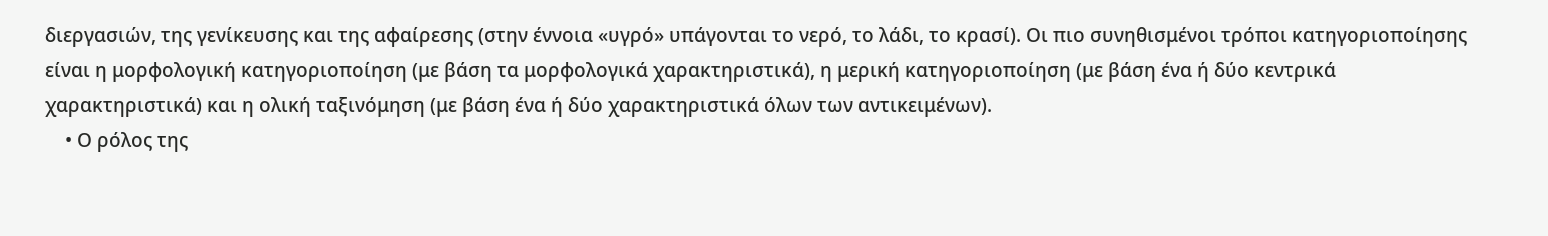διεργασιών, της γενίκευσης και της αφαίρεσης (στην έννοια «υγρό» υπάγονται το νερό, το λάδι, το κρασί). Οι πιο συνηθισμένοι τρόποι κατηγοριοποίησης είναι η μορφολογική κατηγοριοποίηση (με βάση τα μορφολογικά χαρακτηριστικά), η μερική κατηγοριοποίηση (με βάση ένα ή δύο κεντρικά χαρακτηριστικά) και η ολική ταξινόμηση (με βάση ένα ή δύο χαρακτηριστικά όλων των αντικειμένων).
    • Ο ρόλος της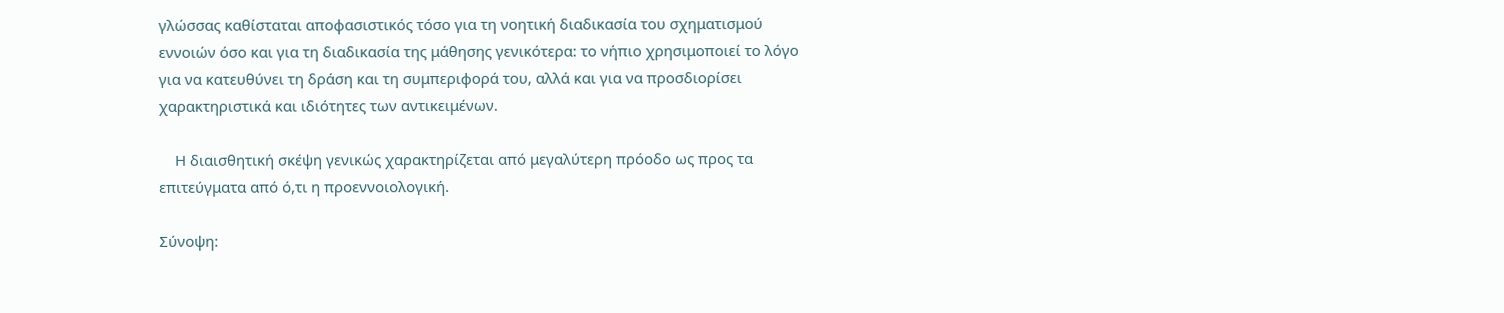γλώσσας καθίσταται αποφασιστικός τόσο για τη νοητική διαδικασία του σχηματισμού εννοιών όσο και για τη διαδικασία της μάθησης γενικότερα: το νήπιο χρησιμοποιεί το λόγο για να κατευθύνει τη δράση και τη συμπεριφορά του, αλλά και για να προσδιορίσει χαρακτηριστικά και ιδιότητες των αντικειμένων.

    Η διαισθητική σκέψη γενικώς χαρακτηρίζεται από μεγαλύτερη πρόοδο ως προς τα επιτεύγματα από ό,τι η προεννοιολογική.

Σύνοψη: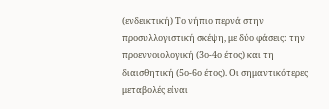(ενδεικτική) Το νήπιο περνά στην προσυλλογιστική σκέψη, με δύο φάσεις: την προεννοιολογική (3ο-4ο έτος) και τη διαισθητική (5ο-6ο έτος). Οι σημαντικότερες μεταβολές είναι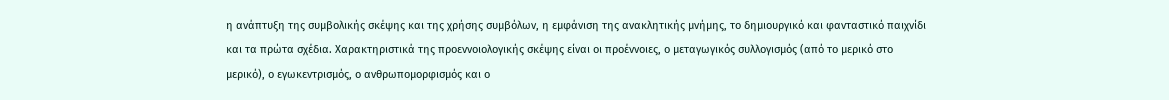η ανάπτυξη της συμβολικής σκέψης και της χρήσης συμβόλων, η εμφάνιση της ανακλητικής μνήμης, το δημιουργικό και φανταστικό παιχνίδι και τα πρώτα σχέδια. Χαρακτηριστικά της προεννοιολογικής σκέψης είναι οι προέννοιες, ο μεταγωγικός συλλογισμός (από το μερικό στο μερικό), ο εγωκεντρισμός, ο ανθρωπομορφισμός και ο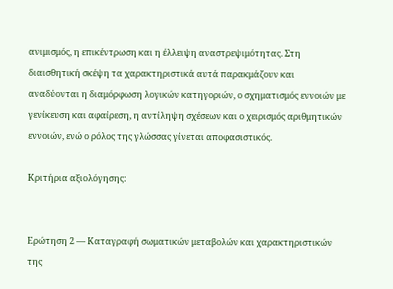ανιμισμός, η επικέντρωση και η έλλειψη αναστρεψιμότητας. Στη διαισθητική σκέψη τα χαρακτηριστικά αυτά παρακμάζουν και αναδύονται η διαμόρφωση λογικών κατηγοριών, ο σχηματισμός εννοιών με γενίκευση και αφαίρεση, η αντίληψη σχέσεων και ο χειρισμός αριθμητικών εννοιών, ενώ ο ρόλος της γλώσσας γίνεται αποφασιστικός.

Κριτήρια αξιολόγησης:


Ερώτηση 2 — Καταγραφή σωματικών μεταβολών και χαρακτηριστικών της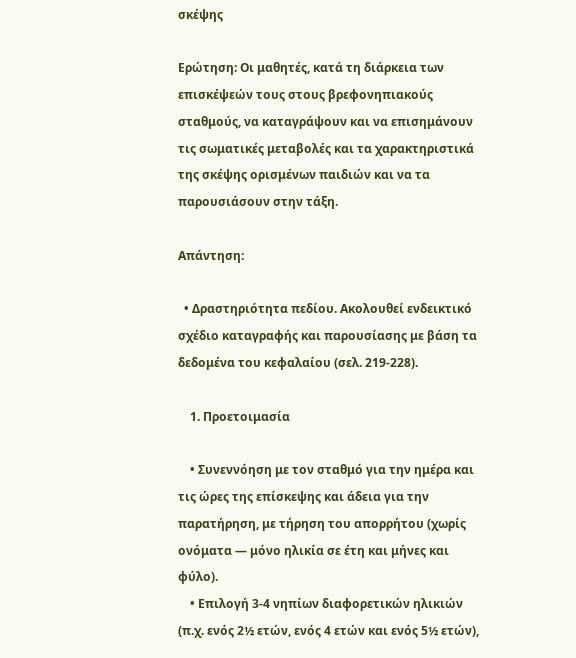σκέψης

Ερώτηση: Οι μαθητές, κατά τη διάρκεια των επισκέψεών τους στους βρεφονηπιακούς σταθμούς, να καταγράψουν και να επισημάνουν τις σωματικές μεταβολές και τα χαρακτηριστικά της σκέψης ορισμένων παιδιών και να τα παρουσιάσουν στην τάξη.

Απάντηση:

  • Δραστηριότητα πεδίου. Ακολουθεί ενδεικτικό σχέδιο καταγραφής και παρουσίασης με βάση τα δεδομένα του κεφαλαίου (σελ. 219-228).

    1. Προετοιμασία

    • Συνεννόηση με τον σταθμό για την ημέρα και τις ώρες της επίσκεψης και άδεια για την παρατήρηση, με τήρηση του απορρήτου (χωρίς ονόματα — μόνο ηλικία σε έτη και μήνες και φύλο).
    • Επιλογή 3-4 νηπίων διαφορετικών ηλικιών (π.χ. ενός 2½ ετών, ενός 4 ετών και ενός 5½ ετών),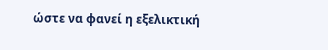ώστε να φανεί η εξελικτική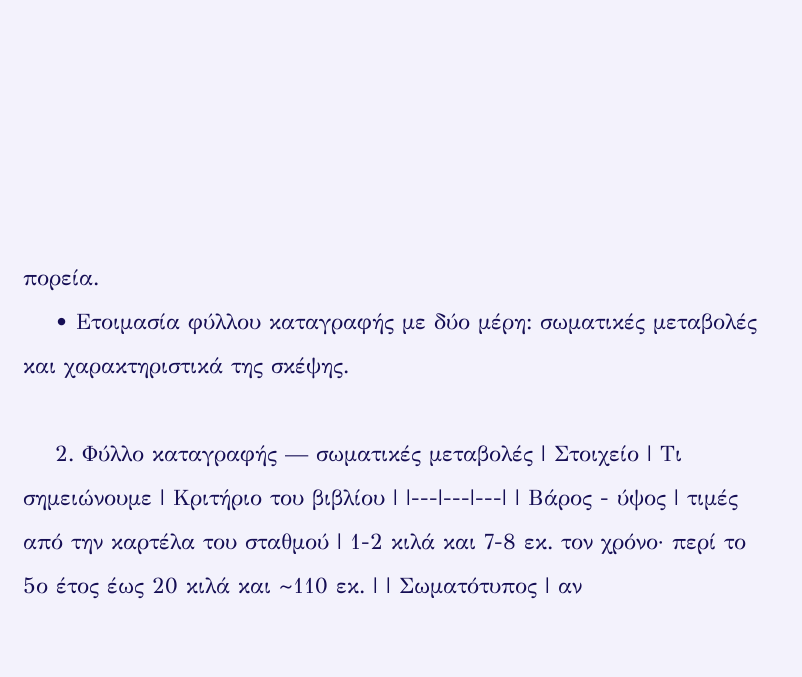πορεία.
    • Ετοιμασία φύλλου καταγραφής με δύο μέρη: σωματικές μεταβολές και χαρακτηριστικά της σκέψης.

    2. Φύλλο καταγραφής — σωματικές μεταβολές | Στοιχείο | Τι σημειώνουμε | Κριτήριο του βιβλίου | |---|---|---| | Βάρος - ύψος | τιμές από την καρτέλα του σταθμού | 1-2 κιλά και 7-8 εκ. τον χρόνο· περί το 5ο έτος έως 20 κιλά και ~110 εκ. | | Σωματότυπος | αν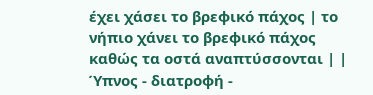έχει χάσει το βρεφικό πάχος | το νήπιο χάνει το βρεφικό πάχος καθώς τα οστά αναπτύσσονται | | Ύπνος - διατροφή -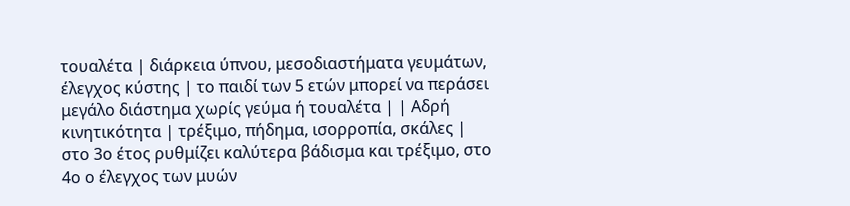τουαλέτα | διάρκεια ύπνου, μεσοδιαστήματα γευμάτων, έλεγχος κύστης | το παιδί των 5 ετών μπορεί να περάσει μεγάλο διάστημα χωρίς γεύμα ή τουαλέτα | | Αδρή κινητικότητα | τρέξιμο, πήδημα, ισορροπία, σκάλες | στο 3ο έτος ρυθμίζει καλύτερα βάδισμα και τρέξιμο, στο 4ο ο έλεγχος των μυών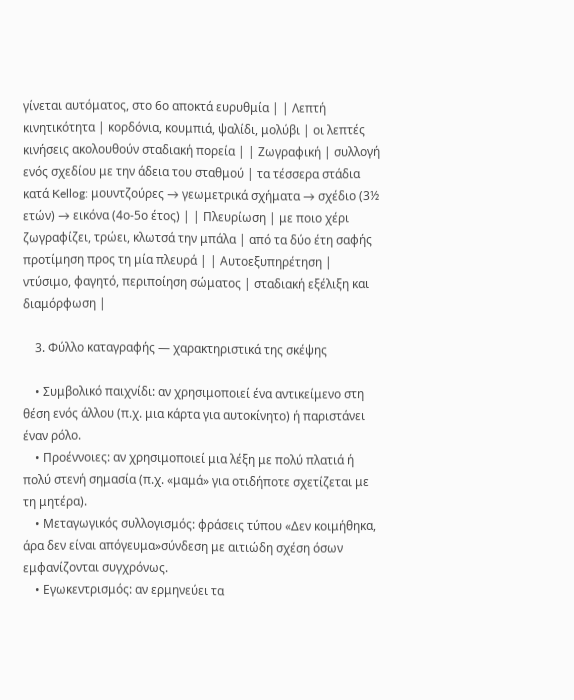γίνεται αυτόματος, στο 6ο αποκτά ευρυθμία | | Λεπτή κινητικότητα | κορδόνια, κουμπιά, ψαλίδι, μολύβι | οι λεπτές κινήσεις ακολουθούν σταδιακή πορεία | | Ζωγραφική | συλλογή ενός σχεδίου με την άδεια του σταθμού | τα τέσσερα στάδια κατά Kellog: μουντζούρες → γεωμετρικά σχήματα → σχέδιο (3½ ετών) → εικόνα (4ο-5ο έτος) | | Πλευρίωση | με ποιο χέρι ζωγραφίζει, τρώει, κλωτσά την μπάλα | από τα δύο έτη σαφής προτίμηση προς τη μία πλευρά | | Αυτοεξυπηρέτηση | ντύσιμο, φαγητό, περιποίηση σώματος | σταδιακή εξέλιξη και διαμόρφωση |

    3. Φύλλο καταγραφής — χαρακτηριστικά της σκέψης

    • Συμβολικό παιχνίδι: αν χρησιμοποιεί ένα αντικείμενο στη θέση ενός άλλου (π.χ. μια κάρτα για αυτοκίνητο) ή παριστάνει έναν ρόλο.
    • Προέννοιες: αν χρησιμοποιεί μια λέξη με πολύ πλατιά ή πολύ στενή σημασία (π.χ. «μαμά» για οτιδήποτε σχετίζεται με τη μητέρα).
    • Μεταγωγικός συλλογισμός: φράσεις τύπου «Δεν κοιμήθηκα, άρα δεν είναι απόγευμα»σύνδεση με αιτιώδη σχέση όσων εμφανίζονται συγχρόνως.
    • Εγωκεντρισμός: αν ερμηνεύει τα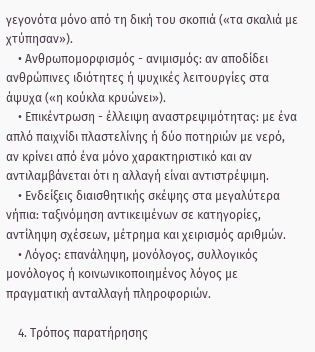γεγονότα μόνο από τη δική του σκοπιά («τα σκαλιά με χτύπησαν»).
    • Ανθρωπομορφισμός - ανιμισμός: αν αποδίδει ανθρώπινες ιδιότητες ή ψυχικές λειτουργίες στα άψυχα («η κούκλα κρυώνει»).
    • Επικέντρωση - έλλειψη αναστρεψιμότητας: με ένα απλό παιχνίδι πλαστελίνης ή δύο ποτηριών με νερό, αν κρίνει από ένα μόνο χαρακτηριστικό και αν αντιλαμβάνεται ότι η αλλαγή είναι αντιστρέψιμη.
    • Ενδείξεις διαισθητικής σκέψης στα μεγαλύτερα νήπια: ταξινόμηση αντικειμένων σε κατηγορίες, αντίληψη σχέσεων, μέτρημα και χειρισμός αριθμών.
    • Λόγος: επανάληψη, μονόλογος, συλλογικός μονόλογος ή κοινωνικοποιημένος λόγος με πραγματική ανταλλαγή πληροφοριών.

    4. Τρόπος παρατήρησης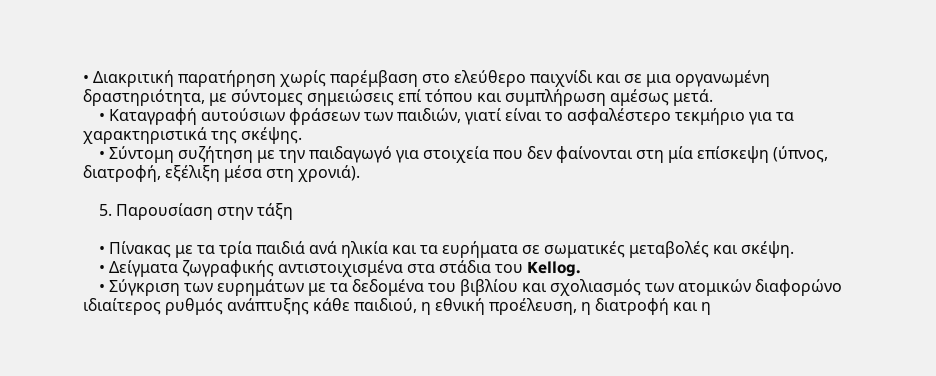• Διακριτική παρατήρηση χωρίς παρέμβαση στο ελεύθερο παιχνίδι και σε μια οργανωμένη δραστηριότητα, με σύντομες σημειώσεις επί τόπου και συμπλήρωση αμέσως μετά.
    • Καταγραφή αυτούσιων φράσεων των παιδιών, γιατί είναι το ασφαλέστερο τεκμήριο για τα χαρακτηριστικά της σκέψης.
    • Σύντομη συζήτηση με την παιδαγωγό για στοιχεία που δεν φαίνονται στη μία επίσκεψη (ύπνος, διατροφή, εξέλιξη μέσα στη χρονιά).

    5. Παρουσίαση στην τάξη

    • Πίνακας με τα τρία παιδιά ανά ηλικία και τα ευρήματα σε σωματικές μεταβολές και σκέψη.
    • Δείγματα ζωγραφικής αντιστοιχισμένα στα στάδια του Kellog.
    • Σύγκριση των ευρημάτων με τα δεδομένα του βιβλίου και σχολιασμός των ατομικών διαφορώνο ιδιαίτερος ρυθμός ανάπτυξης κάθε παιδιού, η εθνική προέλευση, η διατροφή και η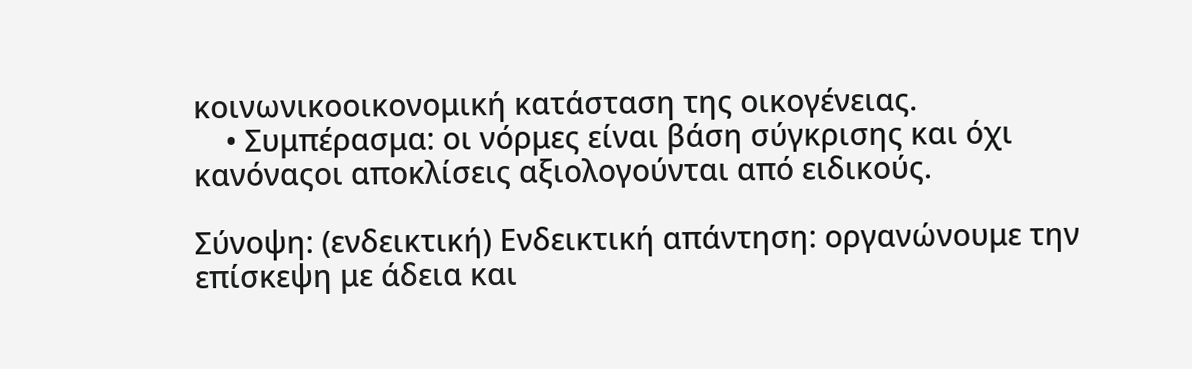κοινωνικοοικονομική κατάσταση της οικογένειας.
    • Συμπέρασμα: οι νόρμες είναι βάση σύγκρισης και όχι κανόναςοι αποκλίσεις αξιολογούνται από ειδικούς.

Σύνοψη: (ενδεικτική) Ενδεικτική απάντηση: οργανώνουμε την επίσκεψη με άδεια και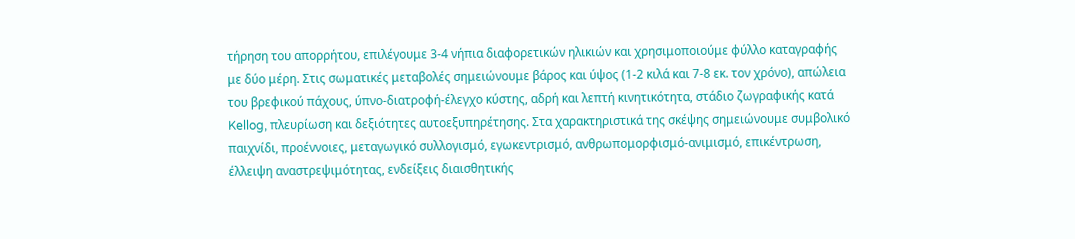τήρηση του απορρήτου, επιλέγουμε 3-4 νήπια διαφορετικών ηλικιών και χρησιμοποιούμε φύλλο καταγραφής με δύο μέρη. Στις σωματικές μεταβολές σημειώνουμε βάρος και ύψος (1-2 κιλά και 7-8 εκ. τον χρόνο), απώλεια του βρεφικού πάχους, ύπνο-διατροφή-έλεγχο κύστης, αδρή και λεπτή κινητικότητα, στάδιο ζωγραφικής κατά Kellog, πλευρίωση και δεξιότητες αυτοεξυπηρέτησης. Στα χαρακτηριστικά της σκέψης σημειώνουμε συμβολικό παιχνίδι, προέννοιες, μεταγωγικό συλλογισμό, εγωκεντρισμό, ανθρωπομορφισμό-ανιμισμό, επικέντρωση, έλλειψη αναστρεψιμότητας, ενδείξεις διαισθητικής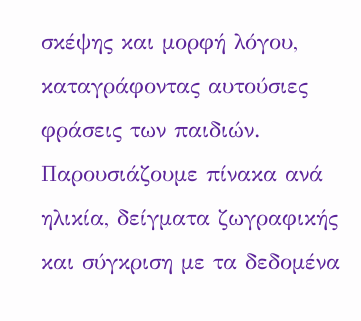σκέψης και μορφή λόγου, καταγράφοντας αυτούσιες φράσεις των παιδιών. Παρουσιάζουμε πίνακα ανά ηλικία, δείγματα ζωγραφικής και σύγκριση με τα δεδομένα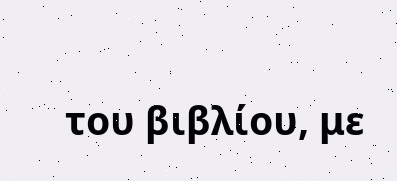του βιβλίου, με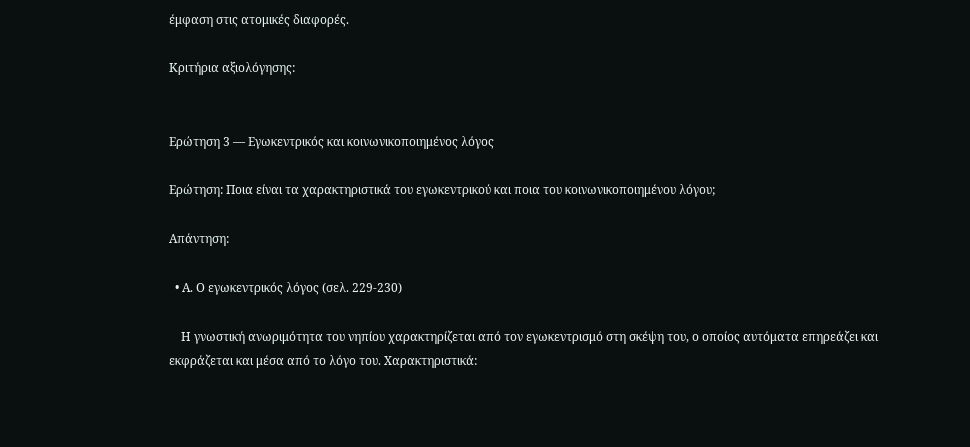έμφαση στις ατομικές διαφορές.

Κριτήρια αξιολόγησης:


Ερώτηση 3 — Εγωκεντρικός και κοινωνικοποιημένος λόγος

Ερώτηση: Ποια είναι τα χαρακτηριστικά του εγωκεντρικού και ποια του κοινωνικοποιημένου λόγου;

Απάντηση:

  • Α. Ο εγωκεντρικός λόγος (σελ. 229-230)

    Η γνωστική ανωριμότητα του νηπίου χαρακτηρίζεται από τον εγωκεντρισμό στη σκέψη του, ο οποίος αυτόματα επηρεάζει και εκφράζεται και μέσα από το λόγο του. Χαρακτηριστικά: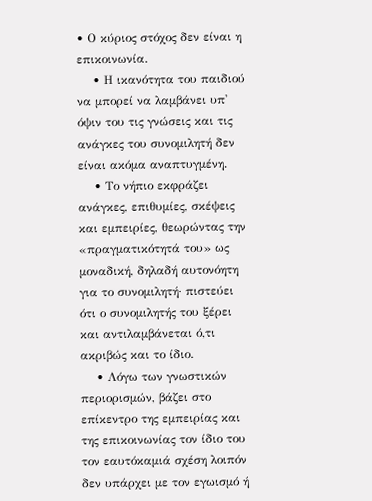• Ο κύριος στόχος δεν είναι η επικοινωνία.
    • Η ικανότητα του παιδιού να μπορεί να λαμβάνει υπ' όψιν του τις γνώσεις και τις ανάγκες του συνομιλητή δεν είναι ακόμα αναπτυγμένη.
    • Το νήπιο εκφράζει ανάγκες, επιθυμίες, σκέψεις και εμπειρίες, θεωρώντας την «πραγματικότητά του» ως μοναδική, δηλαδή αυτονόητη για το συνομιλητή· πιστεύει ότι ο συνομιλητής του ξέρει και αντιλαμβάνεται ό,τι ακριβώς και το ίδιο.
    • Λόγω των γνωστικών περιορισμών, βάζει στο επίκεντρο της εμπειρίας και της επικοινωνίας τον ίδιο του τον εαυτόκαμιά σχέση λοιπόν δεν υπάρχει με τον εγωισμό ή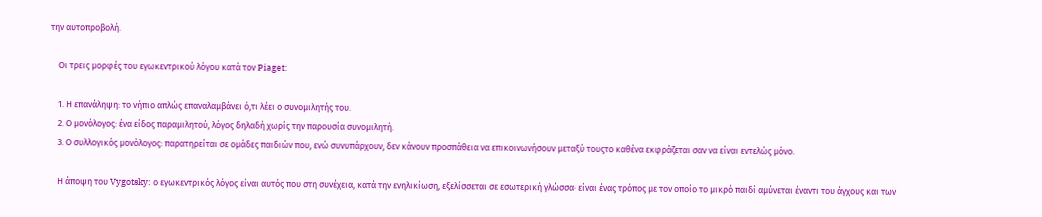την αυτοπροβολή.

    Οι τρεις μορφές του εγωκεντρικού λόγου κατά τον Piaget:

    1. Η επανάληψη: το νήπιο απλώς επαναλαμβάνει ό,τι λέει ο συνομιλητής του.
    2. Ο μονόλογος: ένα είδος παραμιλητού, λόγος δηλαδή χωρίς την παρουσία συνομιλητή.
    3. Ο συλλογικός μονόλογος: παρατηρείται σε ομάδες παιδιών που, ενώ συνυπάρχουν, δεν κάνουν προσπάθεια να επικοινωνήσουν μεταξύ τουςτο καθένα εκφράζεται σαν να είναι εντελώς μόνο.

    Η άποψη του Vygotsky: ο εγωκεντρικός λόγος είναι αυτός που στη συνέχεια, κατά την ενηλικίωση, εξελίσσεται σε εσωτερική γλώσσα· είναι ένας τρόπος με τον οποίο το μικρό παιδί αμύνεται έναντι του άγχους και των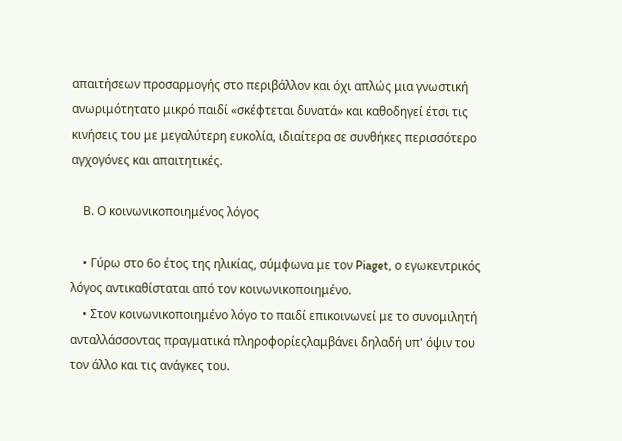απαιτήσεων προσαρμογής στο περιβάλλον και όχι απλώς μια γνωστική ανωριμότητατο μικρό παιδί «σκέφτεται δυνατά» και καθοδηγεί έτσι τις κινήσεις του με μεγαλύτερη ευκολία, ιδιαίτερα σε συνθήκες περισσότερο αγχογόνες και απαιτητικές.

    Β. Ο κοινωνικοποιημένος λόγος

    • Γύρω στο 6ο έτος της ηλικίας, σύμφωνα με τον Piaget, ο εγωκεντρικός λόγος αντικαθίσταται από τον κοινωνικοποιημένο.
    • Στον κοινωνικοποιημένο λόγο το παιδί επικοινωνεί με το συνομιλητή ανταλλάσσοντας πραγματικά πληροφορίεςλαμβάνει δηλαδή υπ' όψιν του τον άλλο και τις ανάγκες του.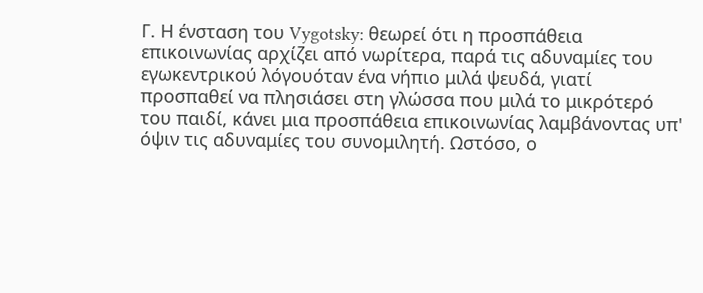Γ. Η ένσταση του Vygotsky: θεωρεί ότι η προσπάθεια επικοινωνίας αρχίζει από νωρίτερα, παρά τις αδυναμίες του εγωκεντρικού λόγουόταν ένα νήπιο μιλά ψευδά, γιατί προσπαθεί να πλησιάσει στη γλώσσα που μιλά το μικρότερό του παιδί, κάνει μια προσπάθεια επικοινωνίας λαμβάνοντας υπ' όψιν τις αδυναμίες του συνομιλητή. Ωστόσο, ο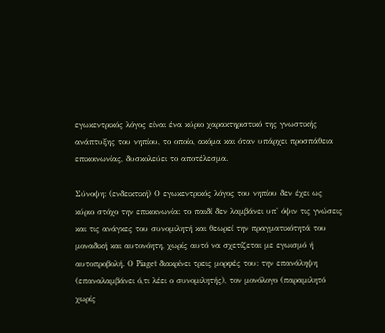εγωκεντρικός λόγος είναι ένα κύριο χαρακτηριστικό της γνωστικής ανάπτυξης του νηπίου, το οποίο, ακόμα και όταν υπάρχει προσπάθεια επικοινωνίας, δυσκολεύει το αποτέλεσμα.

Σύνοψη: (ενδεικτική) Ο εγωκεντρικός λόγος του νηπίου δεν έχει ως κύριο στόχο την επικοινωνία: το παιδί δεν λαμβάνει υπ' όψιν τις γνώσεις και τις ανάγκες του συνομιλητή και θεωρεί την πραγματικότητά του μοναδική και αυτονόητη, χωρίς αυτό να σχετίζεται με εγωισμό ή αυτοπροβολή. Ο Piaget διακρίνει τρεις μορφές του: την επανάληψη (επαναλαμβάνει ό,τι λέει ο συνομιλητής), τον μονόλογο (παραμιλητό χωρίς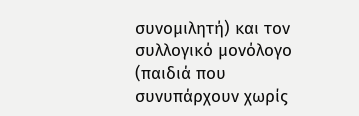συνομιλητή) και τον συλλογικό μονόλογο (παιδιά που συνυπάρχουν χωρίς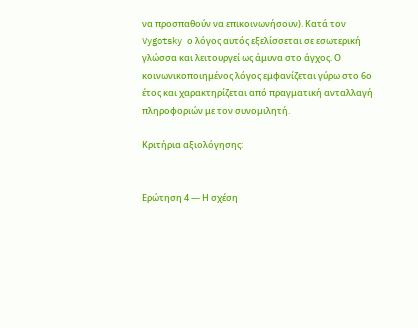να προσπαθούν να επικοινωνήσουν). Κατά τον Vygotsky ο λόγος αυτός εξελίσσεται σε εσωτερική γλώσσα και λειτουργεί ως άμυνα στο άγχος. Ο κοινωνικοποιημένος λόγος εμφανίζεται γύρω στο 6ο έτος και χαρακτηρίζεται από πραγματική ανταλλαγή πληροφοριών με τον συνομιλητή.

Κριτήρια αξιολόγησης:


Ερώτηση 4 — Η σχέση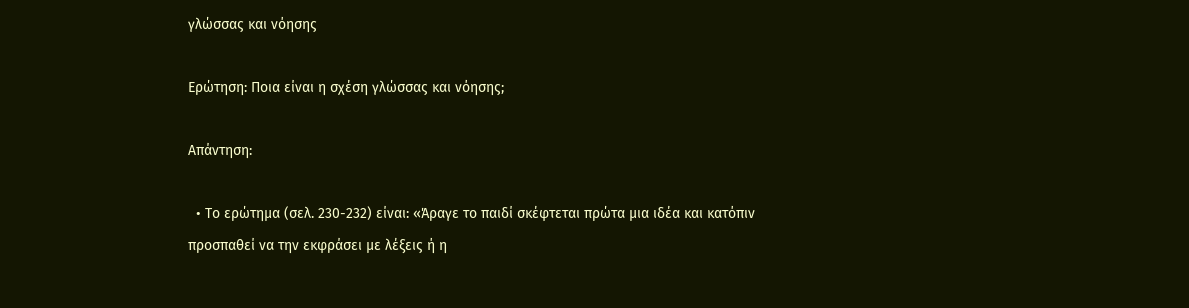γλώσσας και νόησης

Ερώτηση: Ποια είναι η σχέση γλώσσας και νόησης;

Απάντηση:

  • Το ερώτημα (σελ. 230-232) είναι: «Άραγε το παιδί σκέφτεται πρώτα μια ιδέα και κατόπιν προσπαθεί να την εκφράσει με λέξεις ή η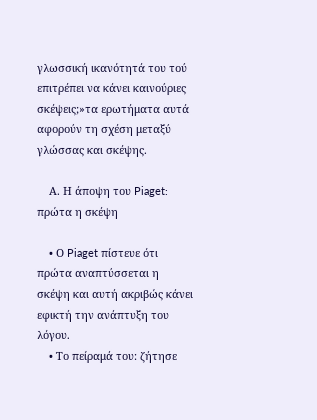γλωσσική ικανότητά του τού επιτρέπει να κάνει καινούριες σκέψεις;»τα ερωτήματα αυτά αφορούν τη σχέση μεταξύ γλώσσας και σκέψης.

    Α. Η άποψη του Piaget: πρώτα η σκέψη

    • Ο Piaget πίστευε ότι πρώτα αναπτύσσεται η σκέψη και αυτή ακριβώς κάνει εφικτή την ανάπτυξη του λόγου.
    • Το πείραμά του: ζήτησε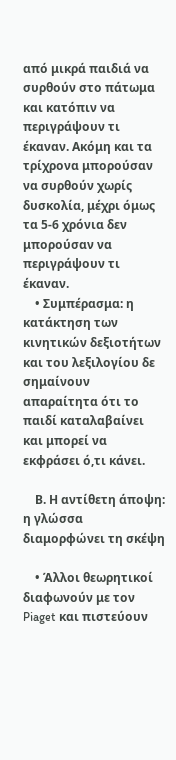από μικρά παιδιά να συρθούν στο πάτωμα και κατόπιν να περιγράψουν τι έκαναν. Ακόμη και τα τρίχρονα μπορούσαν να συρθούν χωρίς δυσκολία, μέχρι όμως τα 5-6 χρόνια δεν μπορούσαν να περιγράψουν τι έκαναν.
    • Συμπέρασμα: η κατάκτηση των κινητικών δεξιοτήτων και του λεξιλογίου δε σημαίνουν απαραίτητα ότι το παιδί καταλαβαίνει και μπορεί να εκφράσει ό,τι κάνει.

    Β. Η αντίθετη άποψη: η γλώσσα διαμορφώνει τη σκέψη

    • Άλλοι θεωρητικοί διαφωνούν με τον Piaget και πιστεύουν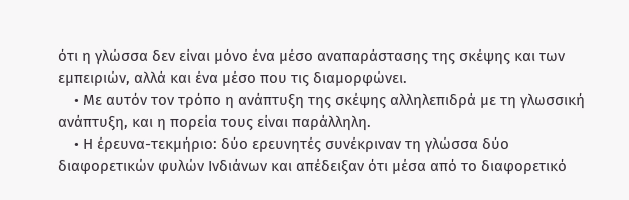ότι η γλώσσα δεν είναι μόνο ένα μέσο αναπαράστασης της σκέψης και των εμπειριών, αλλά και ένα μέσο που τις διαμορφώνει.
    • Με αυτόν τον τρόπο η ανάπτυξη της σκέψης αλληλεπιδρά με τη γλωσσική ανάπτυξη, και η πορεία τους είναι παράλληλη.
    • Η έρευνα-τεκμήριο: δύο ερευνητές συνέκριναν τη γλώσσα δύο διαφορετικών φυλών Ινδιάνων και απέδειξαν ότι μέσα από το διαφορετικό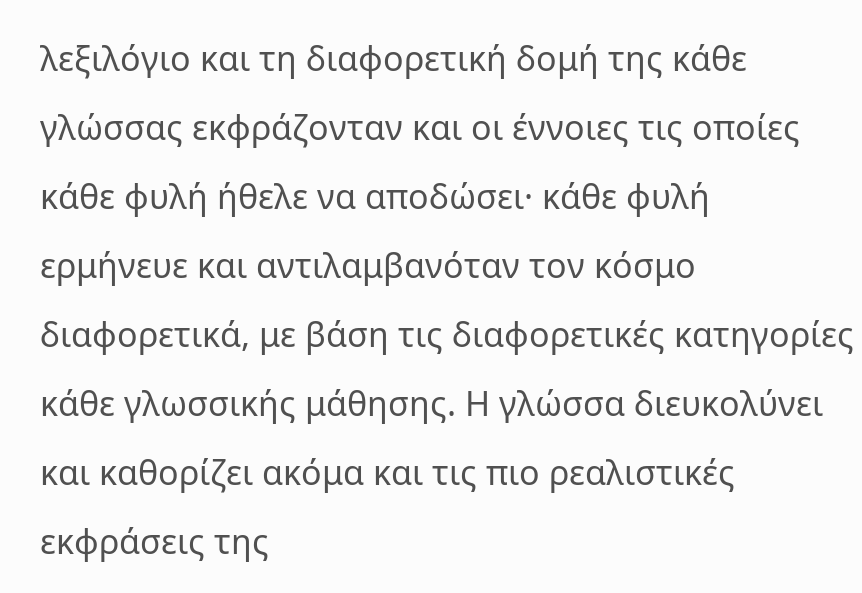λεξιλόγιο και τη διαφορετική δομή της κάθε γλώσσας εκφράζονταν και οι έννοιες τις οποίες κάθε φυλή ήθελε να αποδώσει· κάθε φυλή ερμήνευε και αντιλαμβανόταν τον κόσμο διαφορετικά, με βάση τις διαφορετικές κατηγορίες κάθε γλωσσικής μάθησης. Η γλώσσα διευκολύνει και καθορίζει ακόμα και τις πιο ρεαλιστικές εκφράσεις της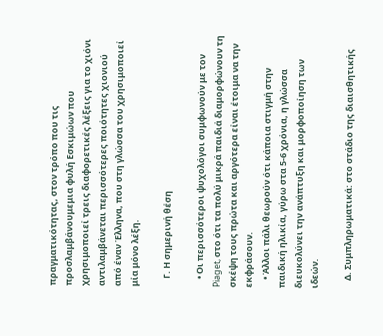πραγματικότητας, στον τρόπο που τις προσλαμβάνουμεμια φυλή Εσκιμώων που χρησιμοποιεί τρεις διαφορετικές λέξεις για το χιόνι αντιλαμβάνεται περισσότερες ποιότητες χιονιού από έναν Έλληνα, που στη γλώσσα του χρησιμοποιεί μία μόνο λέξη.

    Γ. Η σημερινή θέση

    • Οι περισσότεροι ψυχολόγοι συμφωνούν με τον Piaget, στο ότι τα πολύ μικρά παιδιά διαμορφώνουν τη σκέψη τους πρώτα και αργότερα είναι έτοιμα να την εκφράσουν.
    • Άλλοι πάλι θεωρούν ότι κάποια στιγμή στην παιδική ηλικία, γύρω στα 5-6 χρόνια, η γλώσσα διευκολύνει την ανάπτυξη και μορφοποίηση των ιδεών.

    Δ. Συμπληρωματικά: στο στάδιο της διαισθητικής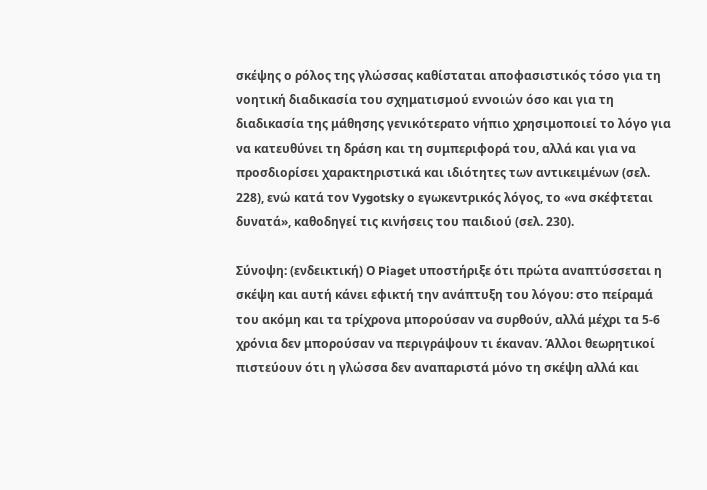σκέψης ο ρόλος της γλώσσας καθίσταται αποφασιστικός τόσο για τη νοητική διαδικασία του σχηματισμού εννοιών όσο και για τη διαδικασία της μάθησης γενικότερατο νήπιο χρησιμοποιεί το λόγο για να κατευθύνει τη δράση και τη συμπεριφορά του, αλλά και για να προσδιορίσει χαρακτηριστικά και ιδιότητες των αντικειμένων (σελ. 228), ενώ κατά τον Vygotsky ο εγωκεντρικός λόγος, το «να σκέφτεται δυνατά», καθοδηγεί τις κινήσεις του παιδιού (σελ. 230).

Σύνοψη: (ενδεικτική) Ο Piaget υποστήριξε ότι πρώτα αναπτύσσεται η σκέψη και αυτή κάνει εφικτή την ανάπτυξη του λόγου: στο πείραμά του ακόμη και τα τρίχρονα μπορούσαν να συρθούν, αλλά μέχρι τα 5-6 χρόνια δεν μπορούσαν να περιγράψουν τι έκαναν. Άλλοι θεωρητικοί πιστεύουν ότι η γλώσσα δεν αναπαριστά μόνο τη σκέψη αλλά και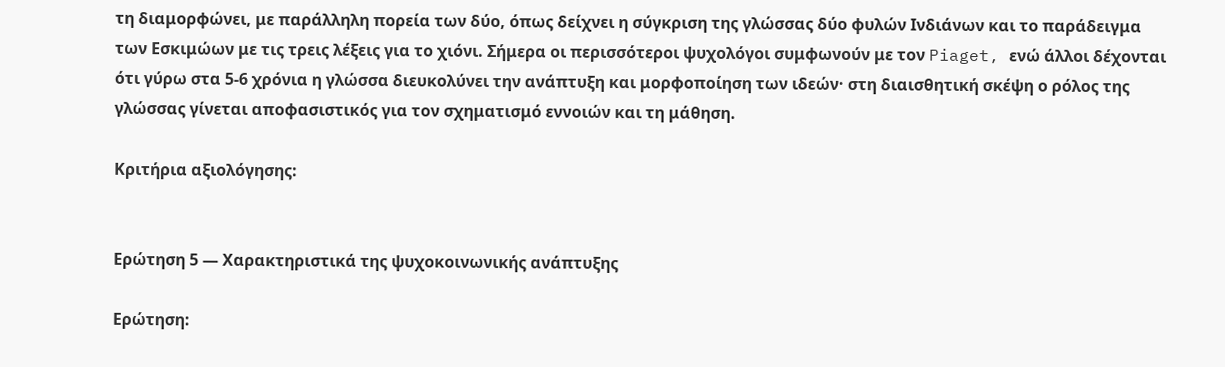τη διαμορφώνει, με παράλληλη πορεία των δύο, όπως δείχνει η σύγκριση της γλώσσας δύο φυλών Ινδιάνων και το παράδειγμα των Εσκιμώων με τις τρεις λέξεις για το χιόνι. Σήμερα οι περισσότεροι ψυχολόγοι συμφωνούν με τον Piaget, ενώ άλλοι δέχονται ότι γύρω στα 5-6 χρόνια η γλώσσα διευκολύνει την ανάπτυξη και μορφοποίηση των ιδεών· στη διαισθητική σκέψη ο ρόλος της γλώσσας γίνεται αποφασιστικός για τον σχηματισμό εννοιών και τη μάθηση.

Κριτήρια αξιολόγησης:


Ερώτηση 5 — Χαρακτηριστικά της ψυχοκοινωνικής ανάπτυξης

Ερώτηση: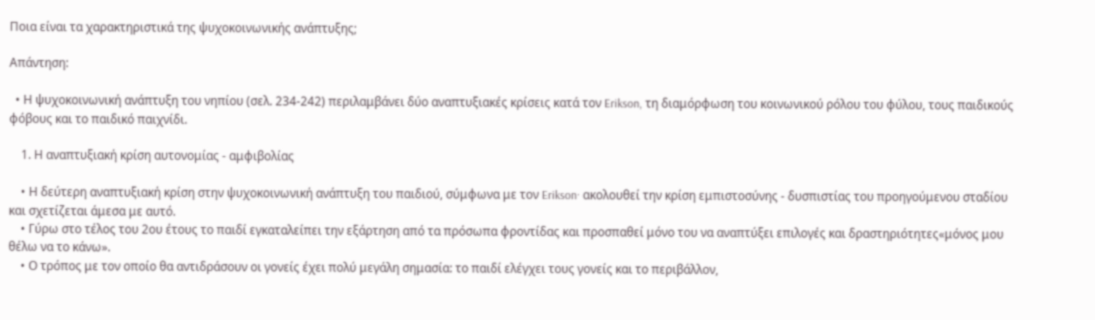Ποια είναι τα χαρακτηριστικά της ψυχοκοινωνικής ανάπτυξης;

Απάντηση:

  • Η ψυχοκοινωνική ανάπτυξη του νηπίου (σελ. 234-242) περιλαμβάνει δύο αναπτυξιακές κρίσεις κατά τον Erikson, τη διαμόρφωση του κοινωνικού ρόλου του φύλου, τους παιδικούς φόβους και το παιδικό παιχνίδι.

    1. Η αναπτυξιακή κρίση αυτονομίας - αμφιβολίας

    • Η δεύτερη αναπτυξιακή κρίση στην ψυχοκοινωνική ανάπτυξη του παιδιού, σύμφωνα με τον Erikson· ακολουθεί την κρίση εμπιστοσύνης - δυσπιστίας του προηγούμενου σταδίου και σχετίζεται άμεσα με αυτό.
    • Γύρω στο τέλος του 2ου έτους το παιδί εγκαταλείπει την εξάρτηση από τα πρόσωπα φροντίδας και προσπαθεί μόνο του να αναπτύξει επιλογές και δραστηριότητες«μόνος μου θέλω να το κάνω».
    • Ο τρόπος με τον οποίο θα αντιδράσουν οι γονείς έχει πολύ μεγάλη σημασία: το παιδί ελέγχει τους γονείς και το περιβάλλον,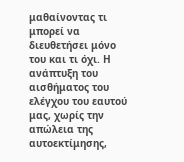μαθαίνοντας τι μπορεί να διευθετήσει μόνο του και τι όχι. Η ανάπτυξη του αισθήματος του ελέγχου του εαυτού μας, χωρίς την απώλεια της αυτοεκτίμησης,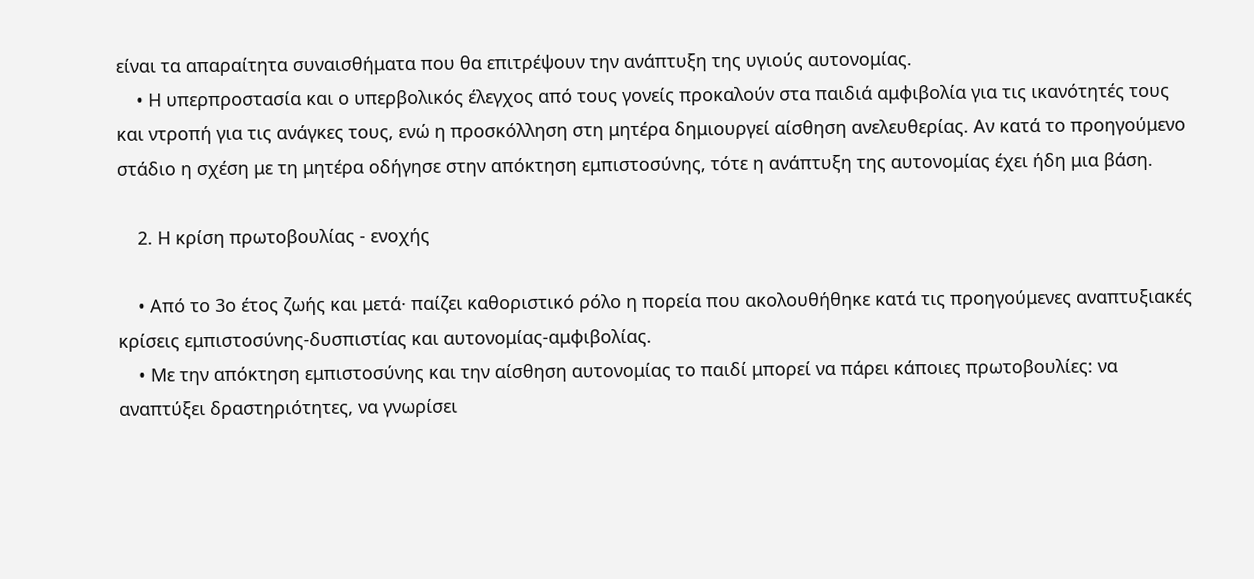είναι τα απαραίτητα συναισθήματα που θα επιτρέψουν την ανάπτυξη της υγιούς αυτονομίας.
    • Η υπερπροστασία και ο υπερβολικός έλεγχος από τους γονείς προκαλούν στα παιδιά αμφιβολία για τις ικανότητές τους και ντροπή για τις ανάγκες τους, ενώ η προσκόλληση στη μητέρα δημιουργεί αίσθηση ανελευθερίας. Αν κατά το προηγούμενο στάδιο η σχέση με τη μητέρα οδήγησε στην απόκτηση εμπιστοσύνης, τότε η ανάπτυξη της αυτονομίας έχει ήδη μια βάση.

    2. Η κρίση πρωτοβουλίας - ενοχής

    • Από το 3ο έτος ζωής και μετά· παίζει καθοριστικό ρόλο η πορεία που ακολουθήθηκε κατά τις προηγούμενες αναπτυξιακές κρίσεις εμπιστοσύνης-δυσπιστίας και αυτονομίας-αμφιβολίας.
    • Με την απόκτηση εμπιστοσύνης και την αίσθηση αυτονομίας το παιδί μπορεί να πάρει κάποιες πρωτοβουλίες: να αναπτύξει δραστηριότητες, να γνωρίσει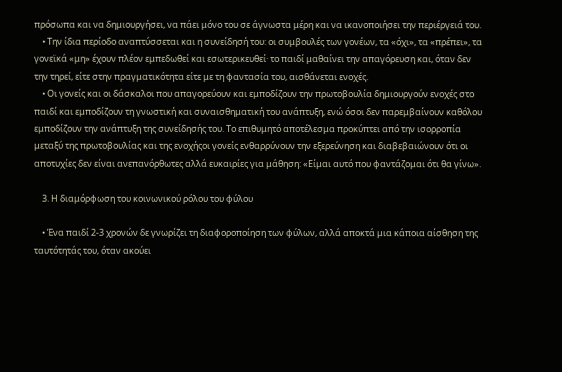πρόσωπα και να δημιουργήσει, να πάει μόνο του σε άγνωστα μέρη και να ικανοποιήσει την περιέργειά του.
    • Την ίδια περίοδο αναπτύσσεται και η συνείδησή του: οι συμβουλές των γονέων, τα «όχι», τα «πρέπει», τα γονεϊκά «μη» έχουν πλέον εμπεδωθεί και εσωτερικευθεί· το παιδί μαθαίνει την απαγόρευση και, όταν δεν την τηρεί, είτε στην πραγματικότητα είτε με τη φαντασία του, αισθάνεται ενοχές.
    • Οι γονείς και οι δάσκαλοι που απαγορεύουν και εμποδίζουν την πρωτοβουλία δημιουργούν ενοχές στο παιδί και εμποδίζουν τη γνωστική και συναισθηματική του ανάπτυξη, ενώ όσοι δεν παρεμβαίνουν καθόλου εμποδίζουν την ανάπτυξη της συνείδησής του. Το επιθυμητό αποτέλεσμα προκύπτει από την ισορροπία μεταξύ της πρωτοβουλίας και της ενοχήςοι γονείς ενθαρρύνουν την εξερεύνηση και διαβεβαιώνουν ότι οι αποτυχίες δεν είναι ανεπανόρθωτες αλλά ευκαιρίες για μάθηση: «Είμαι αυτό που φαντάζομαι ότι θα γίνω».

    3. Η διαμόρφωση του κοινωνικού ρόλου του φύλου

    • Ένα παιδί 2-3 χρονών δε γνωρίζει τη διαφοροποίηση των φύλων, αλλά αποκτά μια κάποια αίσθηση της ταυτότητάς του, όταν ακούει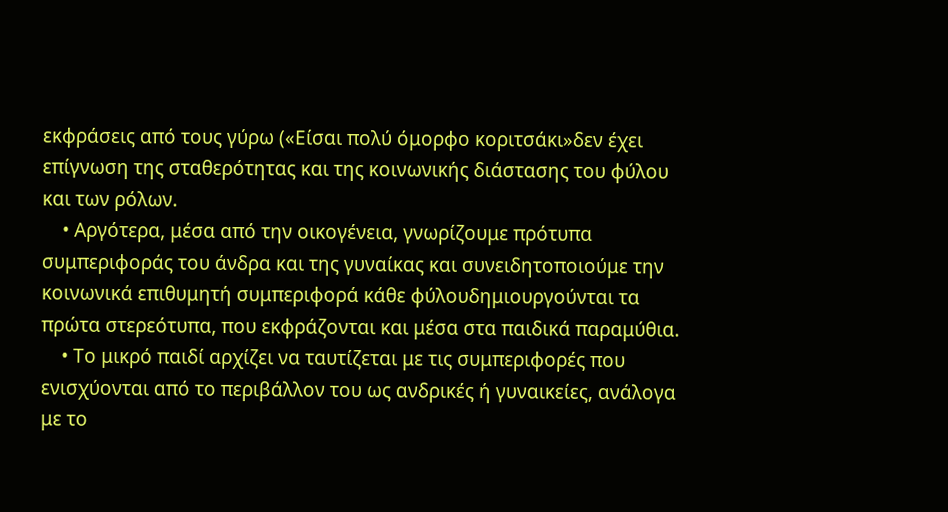εκφράσεις από τους γύρω («Είσαι πολύ όμορφο κοριτσάκι»δεν έχει επίγνωση της σταθερότητας και της κοινωνικής διάστασης του φύλου και των ρόλων.
    • Αργότερα, μέσα από την οικογένεια, γνωρίζουμε πρότυπα συμπεριφοράς του άνδρα και της γυναίκας και συνειδητοποιούμε την κοινωνικά επιθυμητή συμπεριφορά κάθε φύλουδημιουργούνται τα πρώτα στερεότυπα, που εκφράζονται και μέσα στα παιδικά παραμύθια.
    • Το μικρό παιδί αρχίζει να ταυτίζεται με τις συμπεριφορές που ενισχύονται από το περιβάλλον του ως ανδρικές ή γυναικείες, ανάλογα με το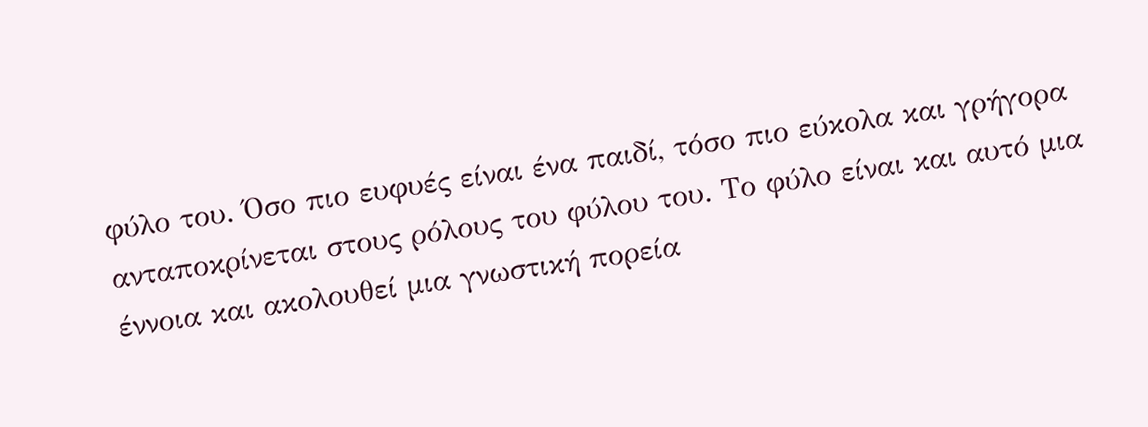φύλο του. Όσο πιο ευφυές είναι ένα παιδί, τόσο πιο εύκολα και γρήγορα ανταποκρίνεται στους ρόλους του φύλου του. Το φύλο είναι και αυτό μια έννοια και ακολουθεί μια γνωστική πορεία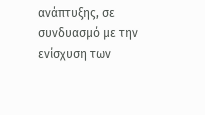ανάπτυξης, σε συνδυασμό με την ενίσχυση των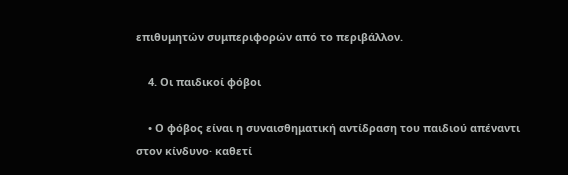επιθυμητών συμπεριφορών από το περιβάλλον.

    4. Οι παιδικοί φόβοι

    • Ο φόβος είναι η συναισθηματική αντίδραση του παιδιού απέναντι στον κίνδυνο· καθετί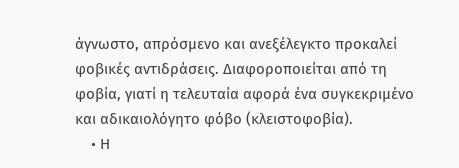άγνωστο, απρόσμενο και ανεξέλεγκτο προκαλεί φοβικές αντιδράσεις. Διαφοροποιείται από τη φοβία, γιατί η τελευταία αφορά ένα συγκεκριμένο και αδικαιολόγητο φόβο (κλειστοφοβία).
    • Η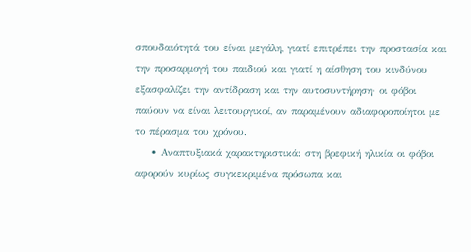σπουδαιότητά του είναι μεγάλη, γιατί επιτρέπει την προστασία και την προσαρμογή του παιδιού και γιατί η αίσθηση του κινδύνου εξασφαλίζει την αντίδραση και την αυτοσυντήρηση· οι φόβοι παύουν να είναι λειτουργικοί, αν παραμένουν αδιαφοροποίητοι με το πέρασμα του χρόνου.
    • Αναπτυξιακά χαρακτηριστικά: στη βρεφική ηλικία οι φόβοι αφορούν κυρίως συγκεκριμένα πρόσωπα και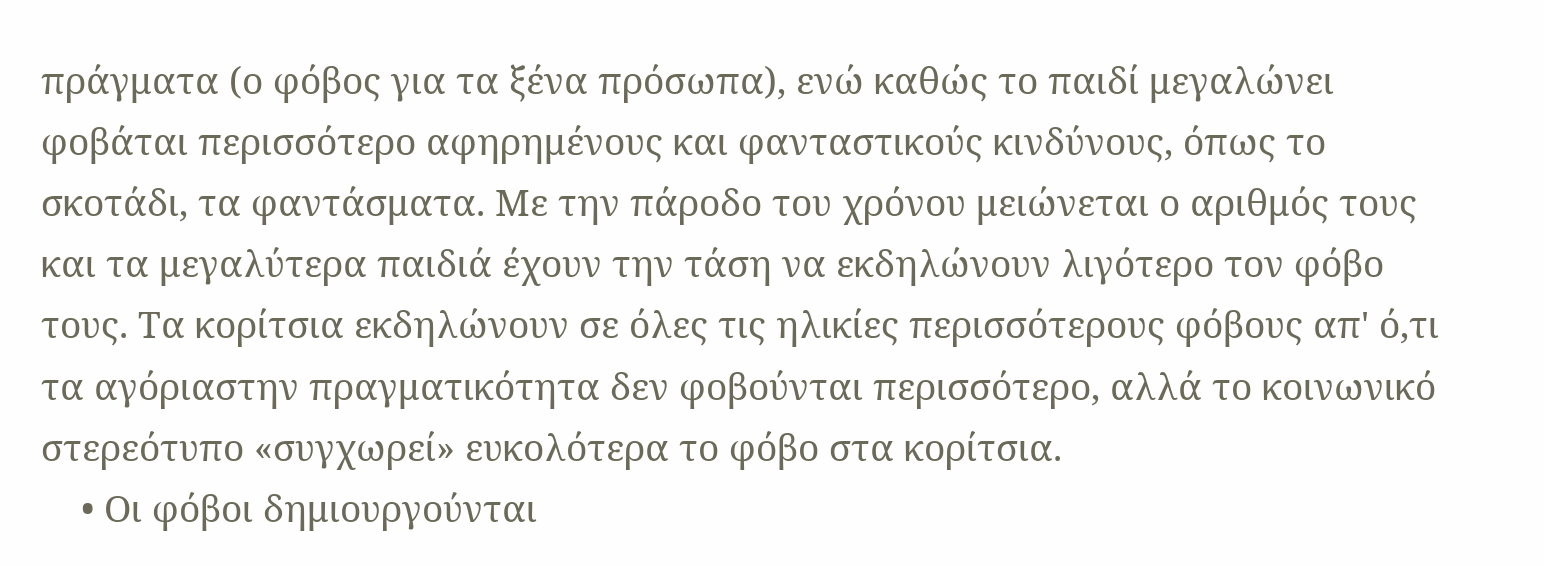πράγματα (ο φόβος για τα ξένα πρόσωπα), ενώ καθώς το παιδί μεγαλώνει φοβάται περισσότερο αφηρημένους και φανταστικούς κινδύνους, όπως το σκοτάδι, τα φαντάσματα. Με την πάροδο του χρόνου μειώνεται ο αριθμός τους και τα μεγαλύτερα παιδιά έχουν την τάση να εκδηλώνουν λιγότερο τον φόβο τους. Τα κορίτσια εκδηλώνουν σε όλες τις ηλικίες περισσότερους φόβους απ' ό,τι τα αγόριαστην πραγματικότητα δεν φοβούνται περισσότερο, αλλά το κοινωνικό στερεότυπο «συγχωρεί» ευκολότερα το φόβο στα κορίτσια.
    • Οι φόβοι δημιουργούνται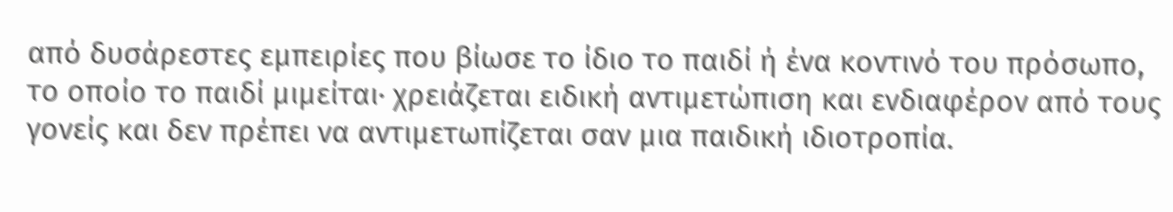από δυσάρεστες εμπειρίες που βίωσε το ίδιο το παιδί ή ένα κοντινό του πρόσωπο, το οποίο το παιδί μιμείται· χρειάζεται ειδική αντιμετώπιση και ενδιαφέρον από τους γονείς και δεν πρέπει να αντιμετωπίζεται σαν μια παιδική ιδιοτροπία.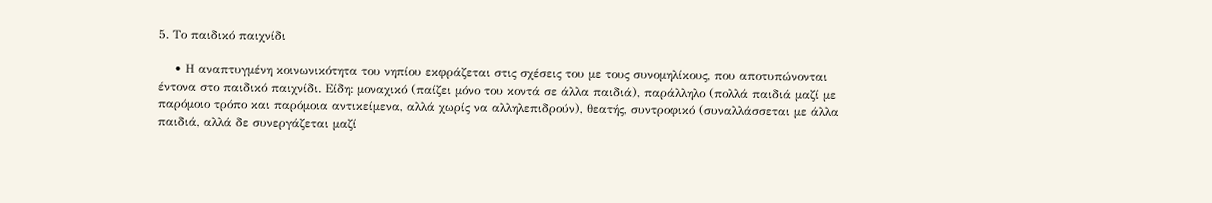5. Το παιδικό παιχνίδι

    • Η αναπτυγμένη κοινωνικότητα του νηπίου εκφράζεται στις σχέσεις του με τους συνομηλίκους, που αποτυπώνονται έντονα στο παιδικό παιχνίδι. Είδη: μοναχικό (παίζει μόνο του κοντά σε άλλα παιδιά), παράλληλο (πολλά παιδιά μαζί με παρόμοιο τρόπο και παρόμοια αντικείμενα, αλλά χωρίς να αλληλεπιδρούν), θεατής, συντροφικό (συναλλάσσεται με άλλα παιδιά, αλλά δε συνεργάζεται μαζί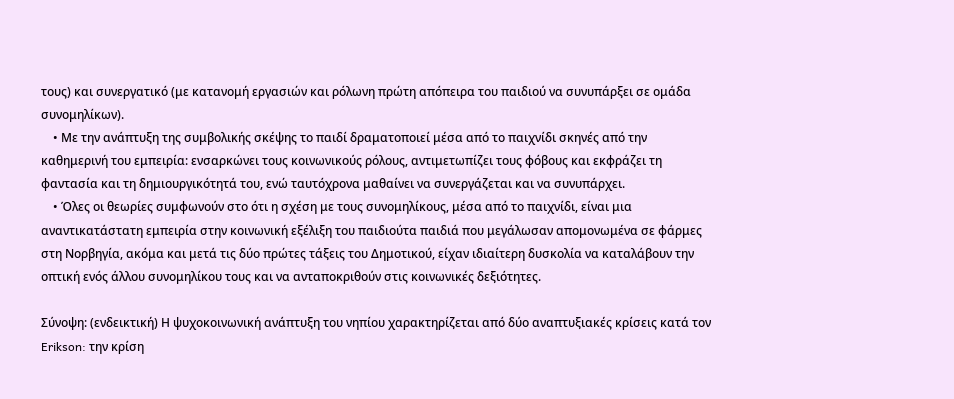τους) και συνεργατικό (με κατανομή εργασιών και ρόλωνη πρώτη απόπειρα του παιδιού να συνυπάρξει σε ομάδα συνομηλίκων).
    • Με την ανάπτυξη της συμβολικής σκέψης το παιδί δραματοποιεί μέσα από το παιχνίδι σκηνές από την καθημερινή του εμπειρία: ενσαρκώνει τους κοινωνικούς ρόλους, αντιμετωπίζει τους φόβους και εκφράζει τη φαντασία και τη δημιουργικότητά του, ενώ ταυτόχρονα μαθαίνει να συνεργάζεται και να συνυπάρχει.
    • Όλες οι θεωρίες συμφωνούν στο ότι η σχέση με τους συνομηλίκους, μέσα από το παιχνίδι, είναι μια αναντικατάστατη εμπειρία στην κοινωνική εξέλιξη του παιδιούτα παιδιά που μεγάλωσαν απομονωμένα σε φάρμες στη Νορβηγία, ακόμα και μετά τις δύο πρώτες τάξεις του Δημοτικού, είχαν ιδιαίτερη δυσκολία να καταλάβουν την οπτική ενός άλλου συνομηλίκου τους και να ανταποκριθούν στις κοινωνικές δεξιότητες.

Σύνοψη: (ενδεικτική) Η ψυχοκοινωνική ανάπτυξη του νηπίου χαρακτηρίζεται από δύο αναπτυξιακές κρίσεις κατά τον Erikson: την κρίση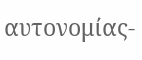αυτονομίας-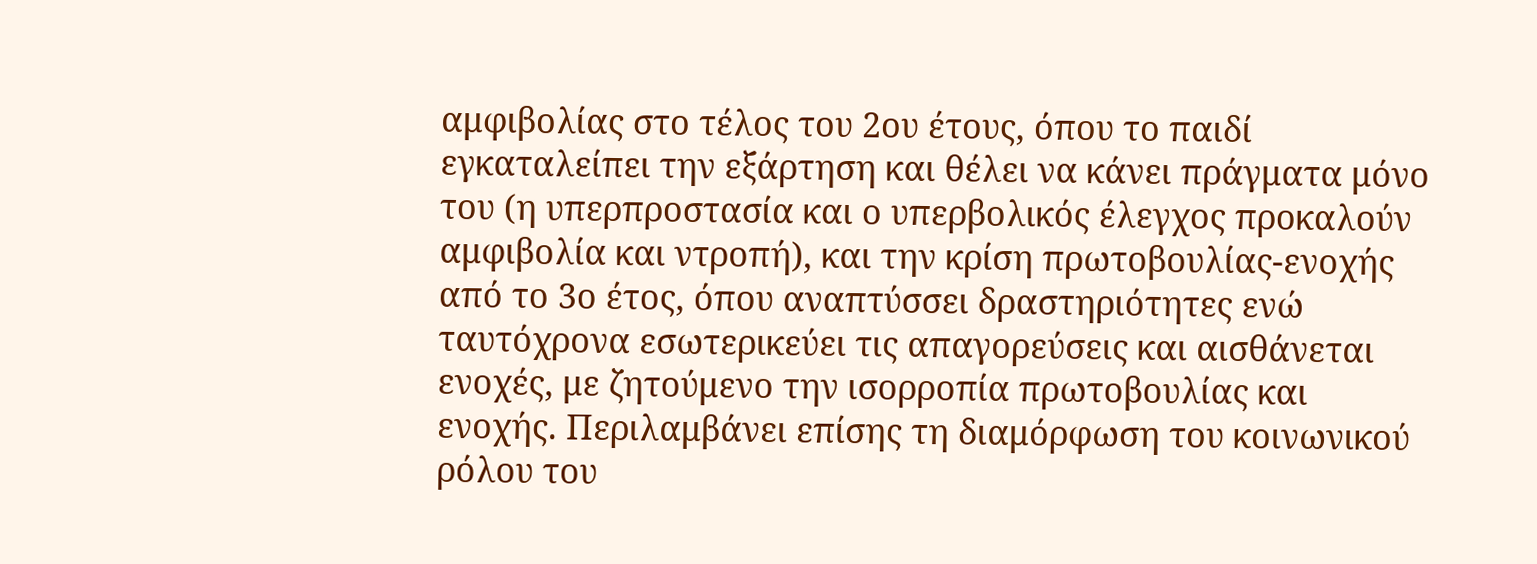αμφιβολίας στο τέλος του 2ου έτους, όπου το παιδί εγκαταλείπει την εξάρτηση και θέλει να κάνει πράγματα μόνο του (η υπερπροστασία και ο υπερβολικός έλεγχος προκαλούν αμφιβολία και ντροπή), και την κρίση πρωτοβουλίας-ενοχής από το 3ο έτος, όπου αναπτύσσει δραστηριότητες ενώ ταυτόχρονα εσωτερικεύει τις απαγορεύσεις και αισθάνεται ενοχές, με ζητούμενο την ισορροπία πρωτοβουλίας και ενοχής. Περιλαμβάνει επίσης τη διαμόρφωση του κοινωνικού ρόλου του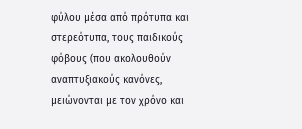φύλου μέσα από πρότυπα και στερεότυπα, τους παιδικούς φόβους (που ακολουθούν αναπτυξιακούς κανόνες, μειώνονται με τον χρόνο και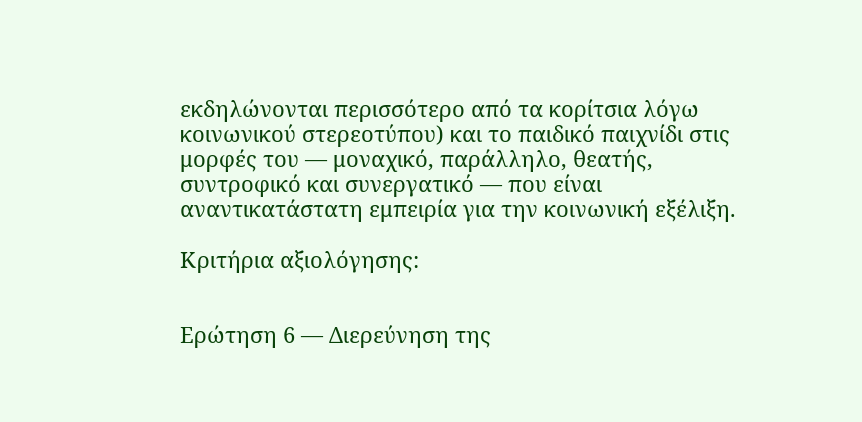εκδηλώνονται περισσότερο από τα κορίτσια λόγω κοινωνικού στερεοτύπου) και το παιδικό παιχνίδι στις μορφές του — μοναχικό, παράλληλο, θεατής, συντροφικό και συνεργατικό — που είναι αναντικατάστατη εμπειρία για την κοινωνική εξέλιξη.

Κριτήρια αξιολόγησης:


Ερώτηση 6 — Διερεύνηση της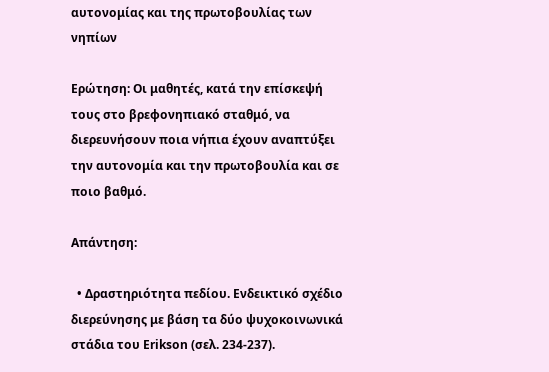αυτονομίας και της πρωτοβουλίας των νηπίων

Ερώτηση: Οι μαθητές, κατά την επίσκεψή τους στο βρεφονηπιακό σταθμό, να διερευνήσουν ποια νήπια έχουν αναπτύξει την αυτονομία και την πρωτοβουλία και σε ποιο βαθμό.

Απάντηση:

  • Δραστηριότητα πεδίου. Ενδεικτικό σχέδιο διερεύνησης με βάση τα δύο ψυχοκοινωνικά στάδια του Erikson (σελ. 234-237).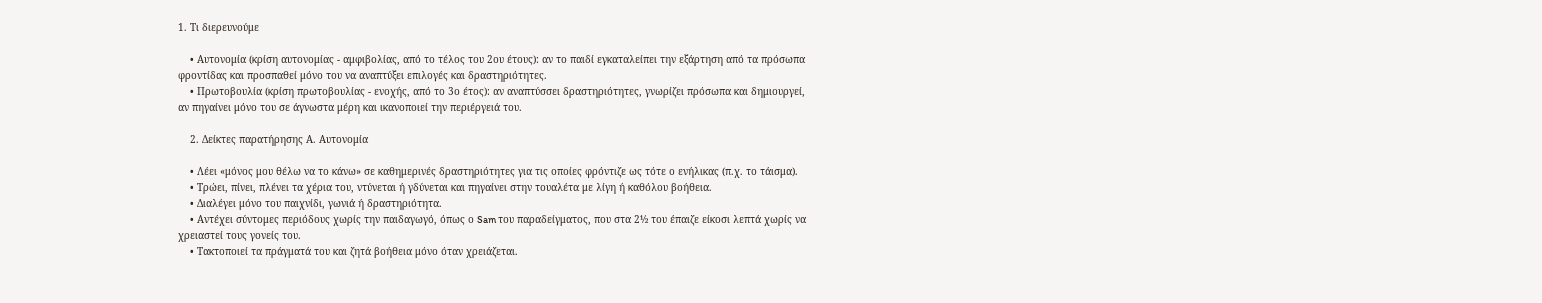1. Τι διερευνούμε

    • Αυτονομία (κρίση αυτονομίας - αμφιβολίας, από το τέλος του 2ου έτους): αν το παιδί εγκαταλείπει την εξάρτηση από τα πρόσωπα φροντίδας και προσπαθεί μόνο του να αναπτύξει επιλογές και δραστηριότητες.
    • Πρωτοβουλία (κρίση πρωτοβουλίας - ενοχής, από το 3ο έτος): αν αναπτύσσει δραστηριότητες, γνωρίζει πρόσωπα και δημιουργεί, αν πηγαίνει μόνο του σε άγνωστα μέρη και ικανοποιεί την περιέργειά του.

    2. Δείκτες παρατήρησης Α. Αυτονομία

    • Λέει «μόνος μου θέλω να το κάνω» σε καθημερινές δραστηριότητες για τις οποίες φρόντιζε ως τότε ο ενήλικας (π.χ. το τάισμα).
    • Τρώει, πίνει, πλένει τα χέρια του, ντύνεται ή γδύνεται και πηγαίνει στην τουαλέτα με λίγη ή καθόλου βοήθεια.
    • Διαλέγει μόνο του παιχνίδι, γωνιά ή δραστηριότητα.
    • Αντέχει σύντομες περιόδους χωρίς την παιδαγωγό, όπως ο Sam του παραδείγματος, που στα 2½ του έπαιζε είκοσι λεπτά χωρίς να χρειαστεί τους γονείς του.
    • Τακτοποιεί τα πράγματά του και ζητά βοήθεια μόνο όταν χρειάζεται.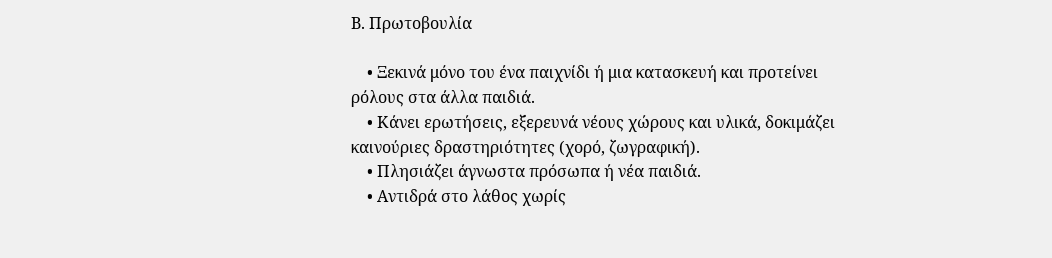Β. Πρωτοβουλία

    • Ξεκινά μόνο του ένα παιχνίδι ή μια κατασκευή και προτείνει ρόλους στα άλλα παιδιά.
    • Κάνει ερωτήσεις, εξερευνά νέους χώρους και υλικά, δοκιμάζει καινούριες δραστηριότητες (χορό, ζωγραφική).
    • Πλησιάζει άγνωστα πρόσωπα ή νέα παιδιά.
    • Αντιδρά στο λάθος χωρίς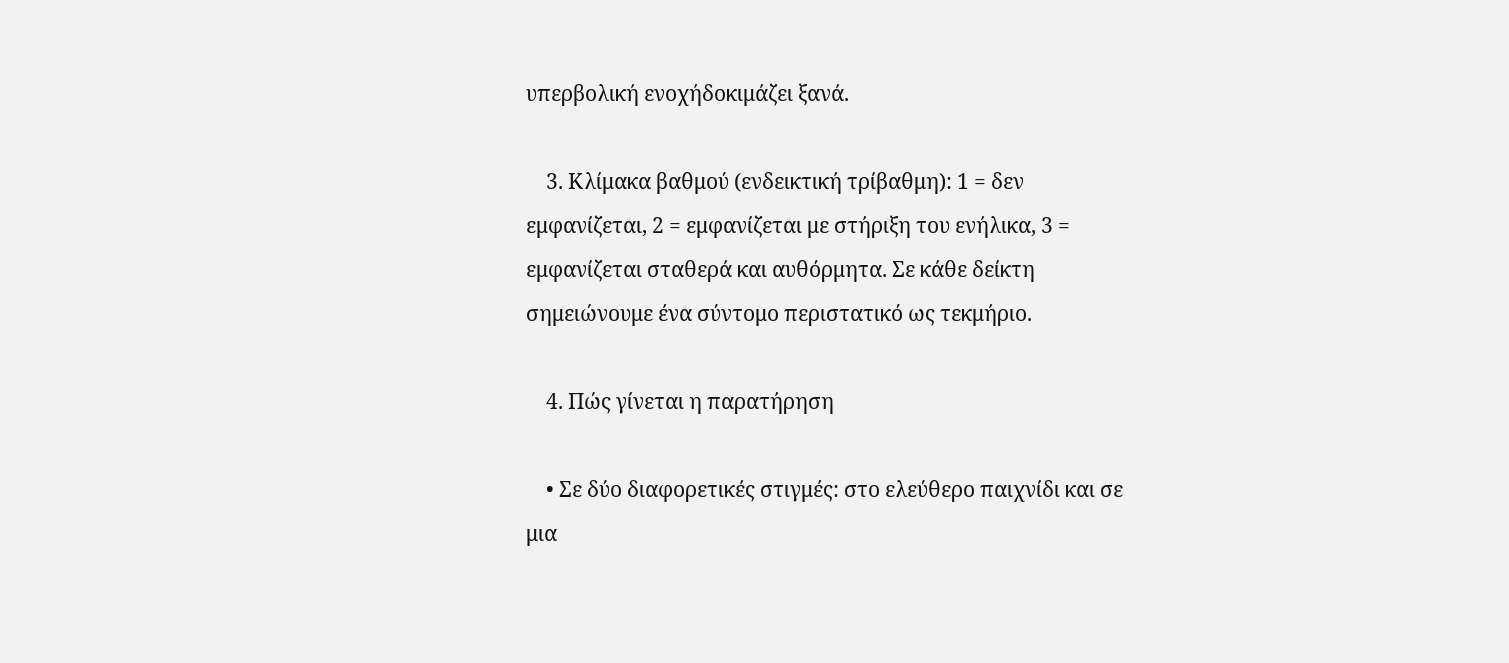υπερβολική ενοχήδοκιμάζει ξανά.

    3. Κλίμακα βαθμού (ενδεικτική τρίβαθμη): 1 = δεν εμφανίζεται, 2 = εμφανίζεται με στήριξη του ενήλικα, 3 = εμφανίζεται σταθερά και αυθόρμητα. Σε κάθε δείκτη σημειώνουμε ένα σύντομο περιστατικό ως τεκμήριο.

    4. Πώς γίνεται η παρατήρηση

    • Σε δύο διαφορετικές στιγμές: στο ελεύθερο παιχνίδι και σε μια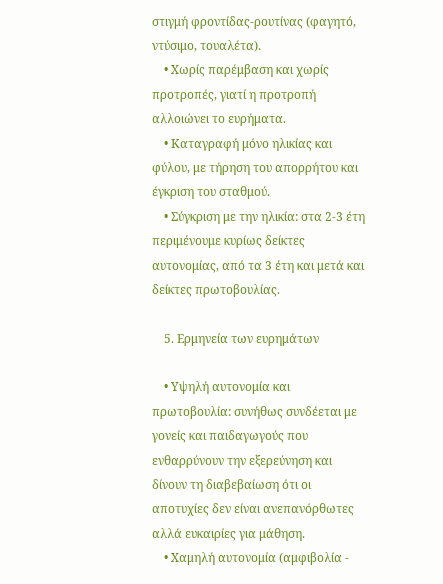στιγμή φροντίδας-ρουτίνας (φαγητό, ντύσιμο, τουαλέτα).
    • Χωρίς παρέμβαση και χωρίς προτροπές, γιατί η προτροπή αλλοιώνει το ευρήματα.
    • Καταγραφή μόνο ηλικίας και φύλου, με τήρηση του απορρήτου και έγκριση του σταθμού.
    • Σύγκριση με την ηλικία: στα 2-3 έτη περιμένουμε κυρίως δείκτες αυτονομίας, από τα 3 έτη και μετά και δείκτες πρωτοβουλίας.

    5. Ερμηνεία των ευρημάτων

    • Υψηλή αυτονομία και πρωτοβουλία: συνήθως συνδέεται με γονείς και παιδαγωγούς που ενθαρρύνουν την εξερεύνηση και δίνουν τη διαβεβαίωση ότι οι αποτυχίες δεν είναι ανεπανόρθωτες αλλά ευκαιρίες για μάθηση.
    • Χαμηλή αυτονομία (αμφιβολία -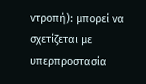ντροπή): μπορεί να σχετίζεται με υπερπροστασία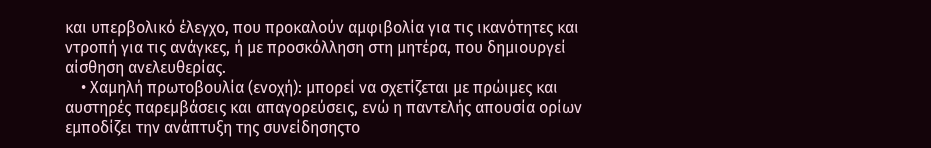και υπερβολικό έλεγχο, που προκαλούν αμφιβολία για τις ικανότητες και ντροπή για τις ανάγκες, ή με προσκόλληση στη μητέρα, που δημιουργεί αίσθηση ανελευθερίας.
    • Χαμηλή πρωτοβουλία (ενοχή): μπορεί να σχετίζεται με πρώιμες και αυστηρές παρεμβάσεις και απαγορεύσεις, ενώ η παντελής απουσία ορίων εμποδίζει την ανάπτυξη της συνείδησηςτο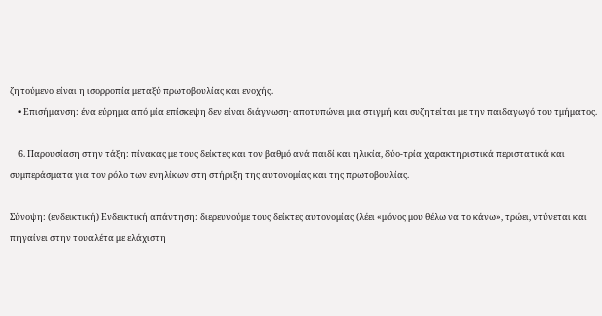ζητούμενο είναι η ισορροπία μεταξύ πρωτοβουλίας και ενοχής.
    • Επισήμανση: ένα εύρημα από μία επίσκεψη δεν είναι διάγνωση· αποτυπώνει μια στιγμή και συζητείται με την παιδαγωγό του τμήματος.

    6. Παρουσίαση στην τάξη: πίνακας με τους δείκτες και τον βαθμό ανά παιδί και ηλικία, δύο-τρία χαρακτηριστικά περιστατικά και συμπεράσματα για τον ρόλο των ενηλίκων στη στήριξη της αυτονομίας και της πρωτοβουλίας.

Σύνοψη: (ενδεικτική) Ενδεικτική απάντηση: διερευνούμε τους δείκτες αυτονομίας (λέει «μόνος μου θέλω να το κάνω», τρώει, ντύνεται και πηγαίνει στην τουαλέτα με ελάχιστη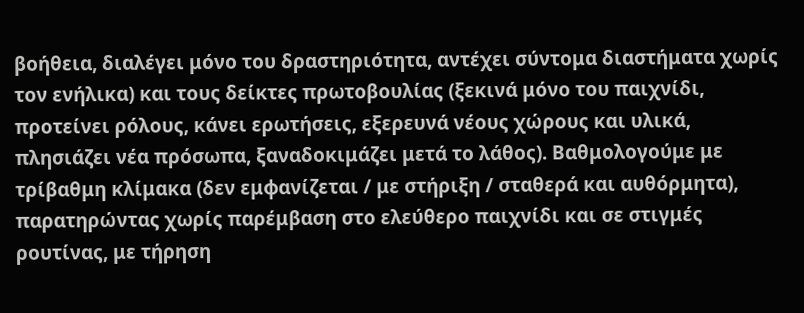βοήθεια, διαλέγει μόνο του δραστηριότητα, αντέχει σύντομα διαστήματα χωρίς τον ενήλικα) και τους δείκτες πρωτοβουλίας (ξεκινά μόνο του παιχνίδι, προτείνει ρόλους, κάνει ερωτήσεις, εξερευνά νέους χώρους και υλικά, πλησιάζει νέα πρόσωπα, ξαναδοκιμάζει μετά το λάθος). Βαθμολογούμε με τρίβαθμη κλίμακα (δεν εμφανίζεται / με στήριξη / σταθερά και αυθόρμητα), παρατηρώντας χωρίς παρέμβαση στο ελεύθερο παιχνίδι και σε στιγμές ρουτίνας, με τήρηση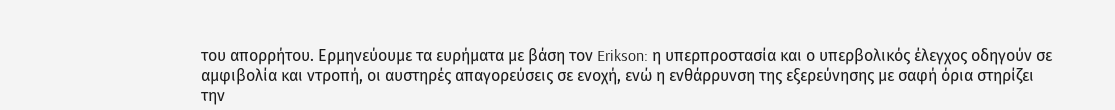του απορρήτου. Ερμηνεύουμε τα ευρήματα με βάση τον Erikson: η υπερπροστασία και ο υπερβολικός έλεγχος οδηγούν σε αμφιβολία και ντροπή, οι αυστηρές απαγορεύσεις σε ενοχή, ενώ η ενθάρρυνση της εξερεύνησης με σαφή όρια στηρίζει την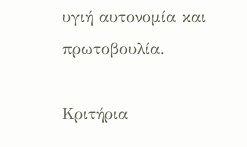υγιή αυτονομία και πρωτοβουλία.

Κριτήρια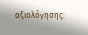αξιολόγησης: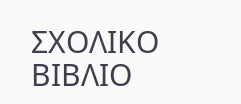ΣΧΟΛΙΚΟ ΒΙΒΛΙΟ